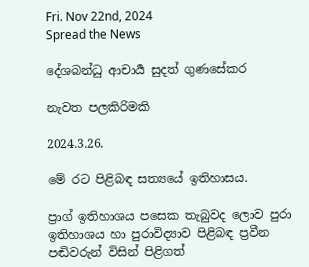Fri. Nov 22nd, 2024
Spread the News

දේශබන්ධු ආචාර්‍ය සුදත් ගුණසේකර

නැවත පලකිරිමකි

2024.3.26.

මේ රට පිළිබඳ සත්‍යයේ ඉතිහාසය.

ප්‍රාග් ඉතිහාශය පසෙක තැබුවද ලොව පුරා ඉතිහාශය හා පුරාවිද්‍යාව පිළිබඳ ප්‍රවීන පඬිවරුන් විසින් පිළිගත්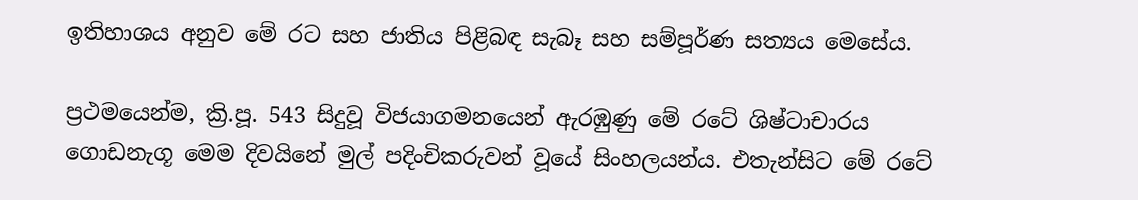ඉතිහාශය අනුව මේ රට සහ ජාතිය පිළිබඳ සැබෑ සහ සම්පූර්ණ සත්‍යය මෙසේය.

ප්‍රථමයෙන්ම, ක්‍රි.පූ. 543 සිදුවූ විජයාගමනයෙන් ඇරඹුණු මේ රටේ ශිෂ්ටාචාරය ගොඩනැගූ මෙම දිවයිනේ මුල් පදිංචිකරුවන් වූයේ සිංහලයන්ය. එතැන්සිට මේ රටේ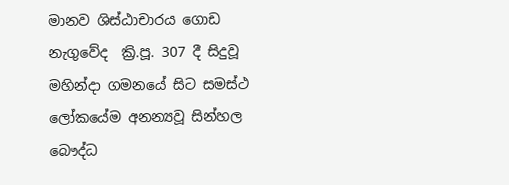මානව ශිස්ඨාචාරය ගොඩ නැගුවේද  ක්‍රි.පූ. 307 දී සිදුවූ මහින්දා ගමනයේ සිට සමස්ථ ලෝකයේම අනන්‍යවූ සින්හල බෞද්ධ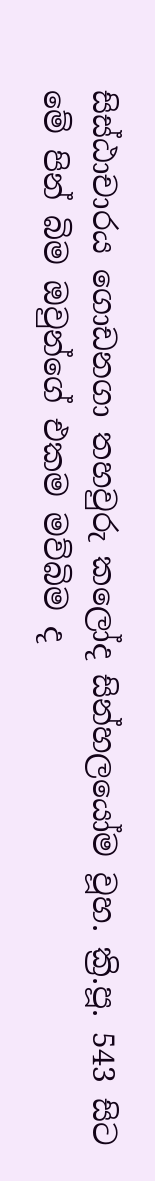සිස්ඨාචාරය ගොඩනගා තහවුරු කලෝද සින්හලයෝම වූහ. ක්‍රි.පූ. 543 සිට මේ පින් බිම ඔවුන්ගේ එකම මව්බිම ද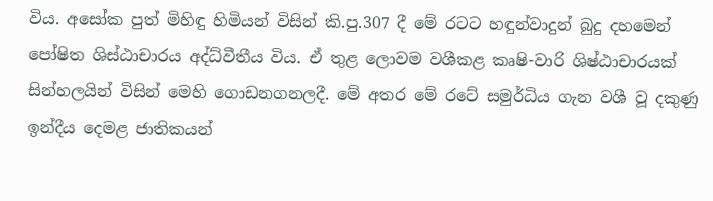විය. අසෝක පුත් මිහිඳු හිමියන් විසින් කි.පු.307 දී මේ රටට හඳුන්වාදුන් බුදු දහමෙන් පෝෂිත ශිස්ඨාචාරය අද්ධ්වීතීය විය. ඒ තුළ ලොවම වශීකළ කෘෂි-වාරි ශිෂ්ඨාචාරයක් සින්හලයින් විසින් මෙහි ගොඩනගනලදී. මේ අතර මේ රටේ සමුර්ධිය ගැන වශී වූ දකුණු ඉන්දීය දෙමළ ජාතිකයන්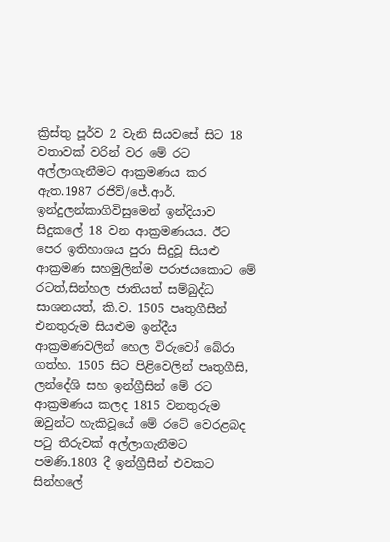ක්‍රිස්තු පූර්ව 2 වැනි සියවසේ සිට 18 වතාවක් වරින් වර මේ රට අල්ලාගැනීමට ආක්‍රමණය කර ඇත.1987 රජිව්/ජේ.ආර්. ඉන්දුලන්කාගිවිසුමෙන් ඉන්දියාව සිදුකලේ 18 වන ආක්‍රමණයය. ඊට පෙර ඉතිහාශය පුරා සිදුවූ සියළු ආක්‍රමණ සහමුලින්ම පරාජයකොට මේ රටත්,සින්හල ජාතියත් සම්බුද්ධ සාශනයත්, කි.ව. 1505 පෘතුගීසීන් එනතුරුම සියළුම ඉන්දීය ආක්‍රමණවලින් හෙල විරුවෝ බේරා ගත්හ. 1505 සිට පිළිවෙලින් පෘතුගීසි, ලන්දේශි සහ ඉන්ග්‍රීසින් මේ රට ආක්‍රමණය කලද 1815 වනතුරුම ඔවුන්ට හැකිවූයේ මේ රටේ වෙරළබද පටු තීරුවක් අල්ලාගැනීමට පමණි.1803 දී ඉන්ග්‍රීසීන් එවකට සින්හලේ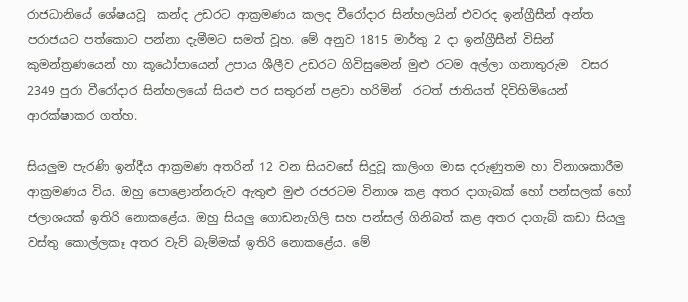රාජධානියේ ශේෂයවූ  කන්ද උඩරට ආක්‍රමණය කලද වීරෝදාර සින්හලයින් එවරද ඉන්ග්‍රීසීන් අන්ත පරාජයට පත්කොට පන්නා දැමීමට සමත් වූහ. මේ අනුව 1815 මාර්තු 2 දා ඉන්ග්‍රීසීන් විසින් කුමන්ත්‍රණයෙන් හා කූඨෝපායෙන් උපාය ශීලීව උඩරට ගිවිසුමෙන් මුළු රටම අල්ලා ගනාතුරුම  වසර 2349 පුරා වීරෝදාර සින්හලයෝ සියළු පර සතුරන් පළවා හරිමින්  රටත් ජාතියත් දිවිහිමියෙන් ආරක්ෂාකර ගත්හ.

සියලුම පැරණි ඉන්දීය ආක්‍රමණ අතරින් 12 වන සියවසේ සිදුවූ කාලිංග මාඝ දරුණුතම හා විනාශකාරීම ආක්‍රමණය විය. ඔහු පොළොන්නරුව ඇතුළු මුළු රජරටම විනාශ කළ අතර දාගැබක් හෝ පන්සලක් හෝ ජලාශයක් ඉතිරි නොකළේය. ඔහු සියලු ගොඩනැගිලි සහ පන්සල් ගිනිබත් කළ අතර දාගැබ් කඩා සියලු වස්තු කොල්ලකෑ අතර වැව් බැම්මක් ඉතිරි නොකළේය. මේ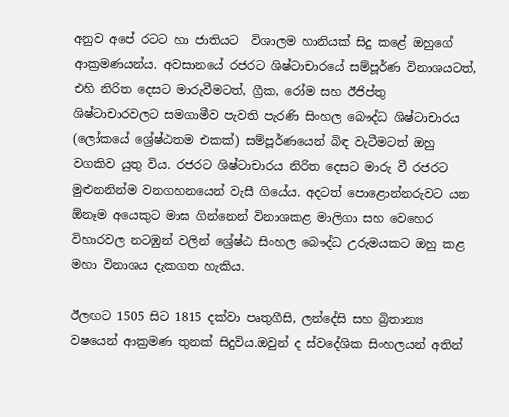අනුව අපේ රටට හා ජාතියට  විශාලම හානියක් සිදු කළේ ඔහුගේ ආක්‍රමණයන්ය. අවසානයේ රජරට ශිෂ්ටාචාරයේ සම්පූර්ණ විනාශයටත්, එහි නිරිත දෙසට මාරුවීමටත්, ග්‍රීක, රෝම සහ ඊජිප්තු ශිෂ්ටාචාරවලට සමගාමීව පැවති පැරණි සිංහල බෞද්ධ ශිෂ්ටාචාරය (ලෝකයේ ශ්‍රේෂ්ඨතම එකක්) සම්පූර්ණයෙන් බිඳ වැටීමටත් ඔහු වගකිව යුතු විය. රජරට ශිෂ්ටාචාරය නිරිත දෙසට මාරු වී රජරට මුළුනනින්ම වනගහනයෙන් වැසී ගියේය. අදටත් පොළොන්නරුවට යන ඕනෑම අයෙකුට මාඝ ගින්නෙන් විනාශකළ මාලිගා සහ වෙහෙර විහාරවල නටඹුන් වලින් ශ්‍රේෂ්ඨ සිංහල බෞද්ධ උරුමයකට ඔහු කළ මහා විනාශය දැකගත හැකිය.

ඊලඟට 1505 සිට 1815 දක්වා පෘතුගීසි, ලන්දේසි සහ බ්‍රිතාන්‍ය වෂයෙන් ආක්‍රමණ තුනක් සිදුවිය.ඔවුන් ද ස්වදේශික සිංහලයන් අතින්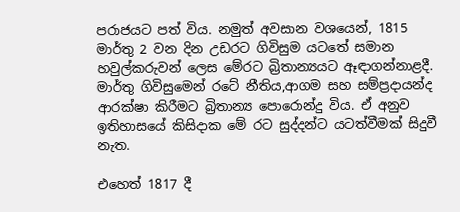පරාජයට පත් විය. නමුත් අවසාන වශයෙන්, 1815 මාර්තු 2 වන දින උඩරට ගිවිසුම යටතේ සමාන හවුල්කරුවන් ලෙස මේරට බ්‍රිතාන්‍යයට ඈඳාගන්නාළදී. මාර්තු ගිවිසුමෙන් රටේ නීතිය,ආගම සහ සම්ප්‍රදායන්ද  ආරක්ෂා කිරීමට බ්‍රිතාන්‍ය පොරොන්දු විය. ඒ අනුව ඉතිහාසයේ කිසිදාක මේ රට සුද්දන්ට යටත්වීමක් සිදුවී නැත.

එහෙත් 1817 දී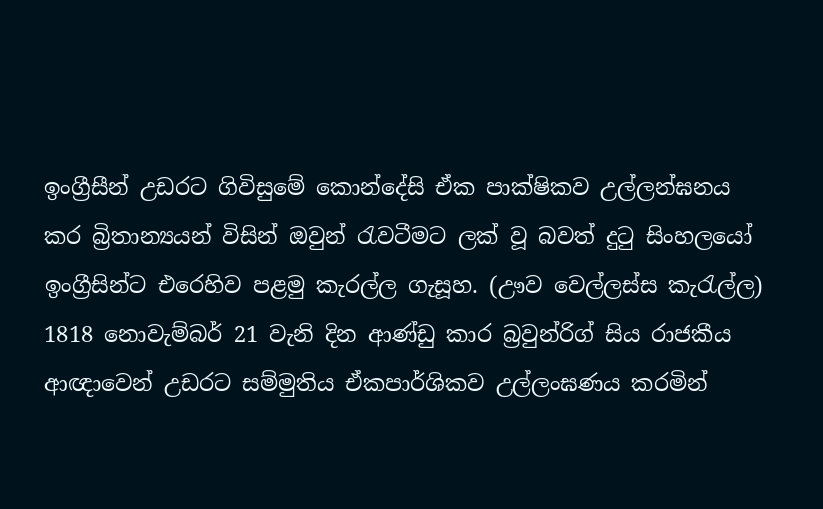ඉංග්‍රීසීන් උඩරට ගිවිසුමේ කොන්දේසි ඒක පාක්ෂිකව උල්ලන්ඝනය කර බ්‍රිතාන්‍යයන් විසින් ඔවුන් රැවටීමට ලක් වූ බවත් දුටු සිංහලයෝ ඉංග්‍රීසින්ට එරෙහිව පළමු කැරල්ල ගැසූහ. (ඌව වෙල්ලස්ස කැරැල්ල) 1818 නොවැම්බර් 21 වැනි දින ආණ්ඩු කාර බ්‍රවුන්රිග් සිය රාජකීය ආඥාවෙන් උඩරට සම්මුතිය ඒකපාර්ශිකව උල්ලංඝණය කරමින්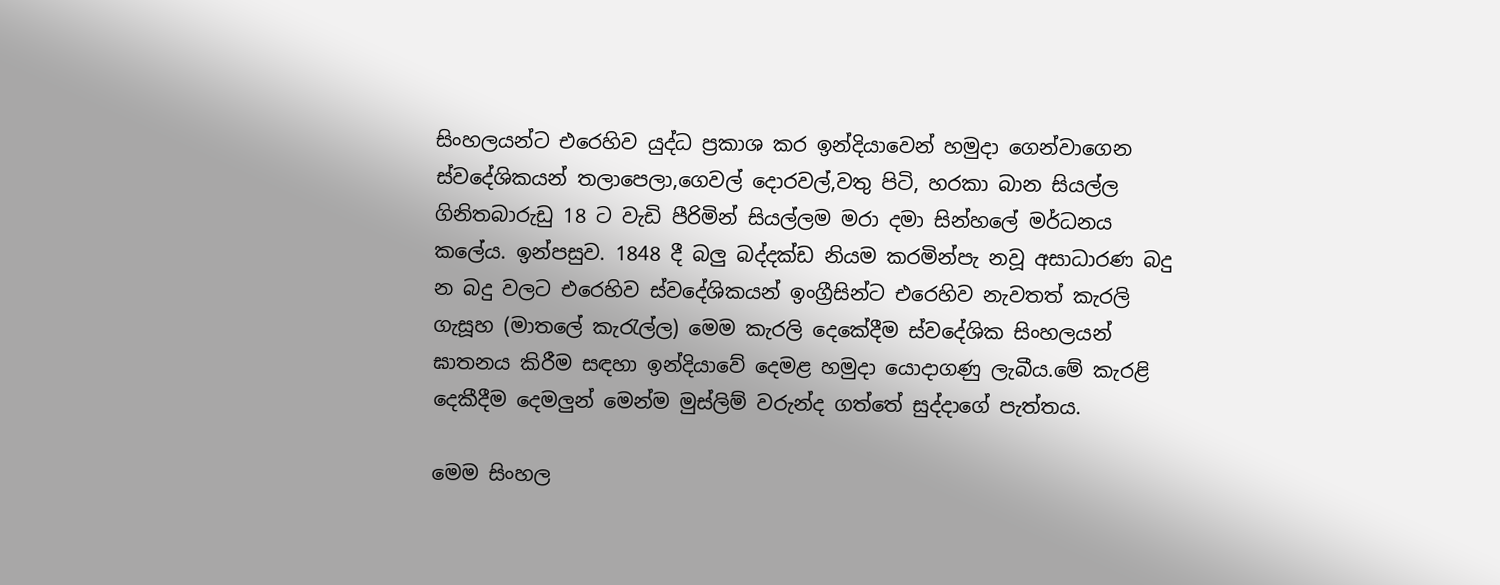සිංහලයන්ට එරෙහිව යුද්ධ ප්‍රකාශ කර ඉන්දියාවෙන් හමුදා ගෙන්වාගෙන ස්වදේශිකයන් තලාපෙලා,ගෙවල් දොරවල්,වතු පිටි, හරකා බාන සියල්ල ගිනිතබාරුඩු 18 ට වැඩි පීරිමින් සියල්ලම මරා දමා සින්හලේ මර්ධනය කලේය. ඉන්පසුව. 1848 දී බලු බද්දක්ඩ නියම කරමින්පැ නවූ අසාධාරණ බදු න බදු වලට එරෙහිව ස්වදේශිකයන් ඉංග්‍රීසින්ට එරෙහිව නැවතත් කැරලි ගැසූහ (මාතලේ කැරැල්ල) මෙම කැරලි දෙකේදීම ස්වදේශික සිංහලයන් ඝාතනය කිරීම සඳහා ඉන්දියාවේ දෙමළ හමුදා යොදාගණු ලැබීය.මේ කැරළි දෙකීදීම දෙමලුන් මෙන්ම මුස්ලිම් වරුන්ද ගත්තේ සුද්දාගේ පැත්තය.

මෙම සිංහල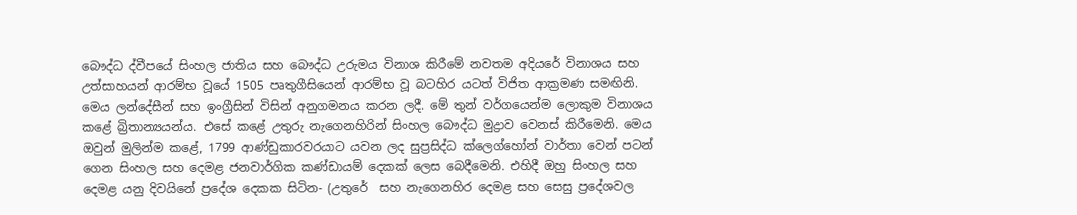බෞද්ධ ද්වීපයේ සිංහල ජාතිය සහ බෞද්ධ උරුමය විනාශ කිරීමේ නවතම අදියරේ විනාශය සහ උත්සාහයන් ආරම්භ වූයේ 1505 පෘතුගීසියෙන් ආරම්භ වූ බටහිර යටත් විජිත ආක්‍රමණ සමඟිනි. මෙය ලන්දේසීන් සහ ඉංග්‍රීසින් විසින් අනුගමනය කරන ලදී. මේ තුන් වර්ගයෙන්ම ලොකුම විනාශය කළේ බ්‍රිතාන්‍යයන්ය. එසේ කළේ උතුරු නැගෙනහිරින් සිංහල බෞද්ධ මුද්‍රාව වෙනස් කිරීමෙනි. මෙය ඔවුන් මුලින්ම කළේ, 1799 ආණ්ඩුකාරවරයාට යවන ලද සුප්‍රසිද්ධ ක්ලෙග්හෝන් වාර්තා වෙන් පටන් ගෙන සිංහල සහ දෙමළ ජනවාර්ගික කණ්ඩායම් දෙකක් ලෙස බෙදීමෙනි. එහිදී ඔහු සිංහල සහ දෙමළ යනු දිවයිනේ ප්‍රදේශ දෙකක සිටින- (උතුරේ  සහ නැගෙනහිර දෙමළ සහ සෙසු ප්‍රදේශවල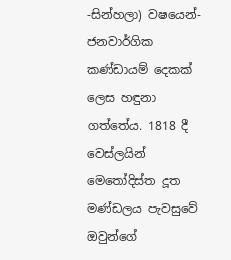-සින්හලා) වෂයෙන්- ජනවාර්ගික කණ්ඩායම් දෙකක් ලෙස හඳුනා ගත්තේය. 1818 දී වෙස්ලයින් මෙතෝදිස්ත දූත මණ්ඩලය පැවසුවේ ඔවුන්ගේ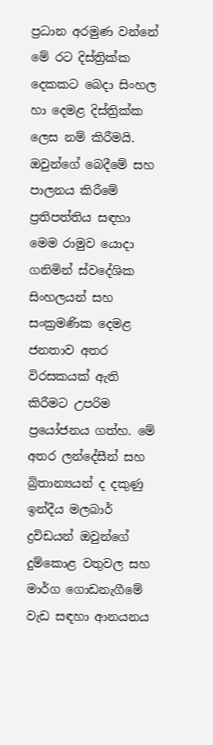ප්‍රධාන අරමුණ වන්නේ මේ රට දිස්ත්‍රික්ක දෙකකට බෙදා සිංහල හා දෙමළ දිස්ත්‍රික්ක ලෙස නම් කිරීමයි. ඔවුන්ගේ බෙදීමේ සහ පාලනය කිරීමේ ප්‍රතිපත්තිය සඳහා මෙම රාමුව යොදා ගනිමින් ස්වදේශික සිංහලයන් සහ සංක්‍රමණික දෙමළ ජනතාව අතර විරසකයක් ඇති කිරීමට උපරිම  ප්‍රයෝජනය ගත්හ. මේ අතර ලන්දේසීන් සහ බ්‍රිතාන්‍යයන් ද දකුණු ඉන්දීය මලබාර් ද්‍රවිඩයන් ඔවුන්ගේ දුම්කොළ වතුවල සහ මාර්ග ගොඩනැගීමේ වැඩ සඳහා ආනයනය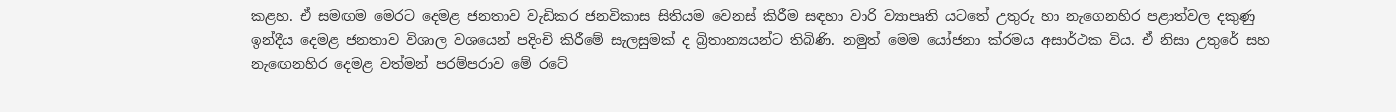කළහ. ඒ සමඟම මෙරට දෙමළ ජනතාව වැඩිකර ජනවිකාස සිතියම වෙනස් කිරීම සඳහා වාරි ව්‍යාපෘති යටතේ උතුරු හා නැගෙනහිර පළාත්වල දකුණු ඉන්දීය දෙමළ ජනතාව විශාල වශයෙන් පදිංචි කිරීමේ සැලසුමක් ද බ්‍රිතාන්‍යයන්ට තිබිණි. නමුත් මෙම යෝජනා ක්රමය අසාර්ථක විය. ඒ නිසා උතුරේ සහ නැඟෙනහිර දෙමළ වත්මන් පරම්පරාව මේ රටේ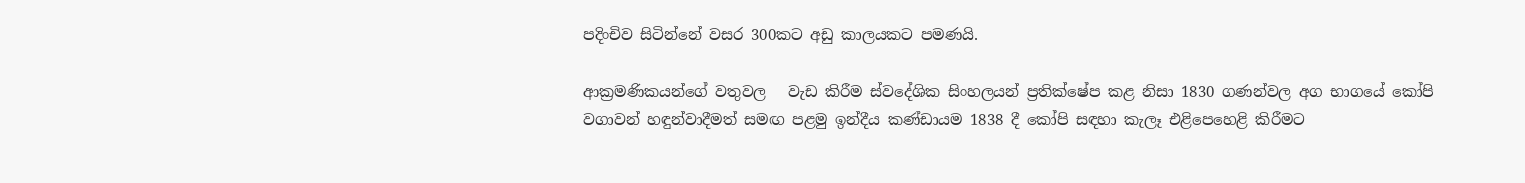පදිංචිව සිටින්නේ වසර 300කට අඩු කාලයකට පමණයි.

ආක්‍රමණිකයන්ගේ වතුවල   වැඩ කිරීම ස්වදේශික සිංහලයන් ප්‍රතික්ෂේප කළ නිසා 1830 ගණන්වල අග භාගයේ කෝපි වගාවන් හඳුන්වාදීමත් සමඟ පළමු ඉන්දීය කණ්ඩායම 1838 දී කෝපි සඳහා කැලෑ එළිපෙහෙළි කිරීමට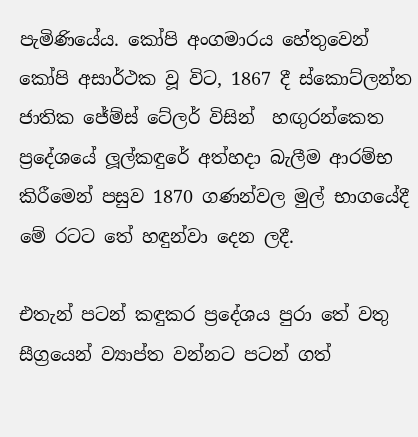පැමිණියේය. කෝපි අංගමාරය හේතුවෙන් කෝපි අසාර්ථක වූ විට, 1867 දී ස්කොට්ලන්ත ජාතික ජේම්ස් ටේලර් විසින්  හඟුරන්කෙත ප්‍රදේශයේ ලූල්කඳුරේ අත්හදා බැලීම ආරම්භ කිරීමෙන් පසුව 1870 ගණන්වල මුල් භාගයේදී මේ රටට තේ හඳුන්වා දෙන ලදී.

එතැන් පටන් කඳුකර ප්‍රදේශය පුරා තේ වතු සීග්‍රයෙන් ව්‍යාප්ත වන්නට පටන් ගත්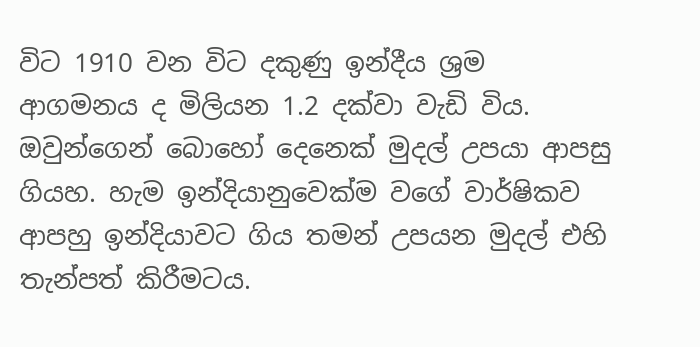විට 1910 වන විට දකුණු ඉන්දීය ශ්‍රම ආගමනය ද මිලියන 1.2 දක්වා වැඩි විය. ඔවුන්ගෙන් බොහෝ දෙනෙක් මුදල් උපයා ආපසු ගියහ. හැම ඉන්දියානුවෙක්ම වගේ වාර්ෂිකව ආපහු ඉන්දියාවට ගිය තමන් උපයන මුදල් එහි  තැන්පත් කිරීමටය.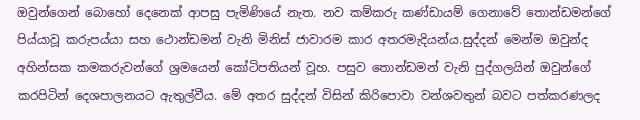ඔවුන්ගෙන් බොහෝ දෙනෙක් ආපසු පැමිණියේ නැත. නව කම්කරු කණ්ඩායම් ගෙනාවේ තොන්ඩමන්ගේ පිය්යාවූ කරුපය්යා සහ ථොන්ඩමන් වැනි මිනිස් ජාවාරම කාර අතරමැදියන්ය.සුද්දන් මෙන්ම ඔවුන්ද අහින්සක කමකරුවන්ගේ ශ්‍රමයෙන් කෝටිපතියන් වූහ. පසුව තොන්ඩමන් වැනි පුද්ගලයින් ඔවුන්ගේ කරපිටින් දෙශපාලනයට ඇතුල්වීය. මේ අතර සුද්දන් විසින් කිරිපොවා වන්ශවතුන් බවට පත්කරණලද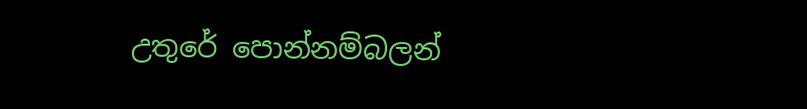උතුරේ පොන්නම්බලන්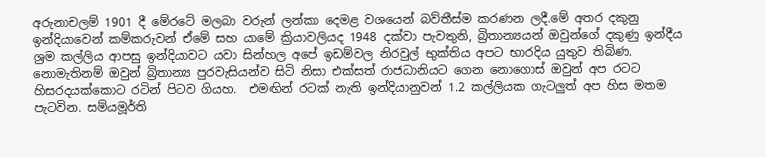අරුනාචලම් 1901 දී මේරටේ මලබා වරුන් ලන්කා දෙමළ වශයෙන් බව්තීස්ම කරණන ලදී.මේ අතර දකුනු ඉන්දියාවෙන් කම්කරුවන් ඒමේ සහ යාමේ ක්‍රියාවලියද 1948 දක්වා පැවතුනි, බ්‍රිතාන්‍යයන් ඔවුන්ගේ දකුණු ඉන්දීය ශ්‍රම කල්ලිය ආපසු ඉන්දියාවට යවා සින්හල අපේ ඉඩම්වල නිරවුල් භුක්තිය අපට භාරදිය යුතුව තිබිණ.       නොමැතිනම් ඔවුන් බ්‍රිතාන්‍ය පුරවැසියන්ව සිටි නිසා එක්සත් රාජධානියට ගෙන නොගොස් ඔවුන් අප රටට හිසරදයක්කොට රටින් පිටව ගියහ.  එමඟින් රටක් නැති ඉන්දියානුවන් 1.2 කල්ලියක ගැටලුත් අප හිස මතම පැටවින. සම්යමූර්ති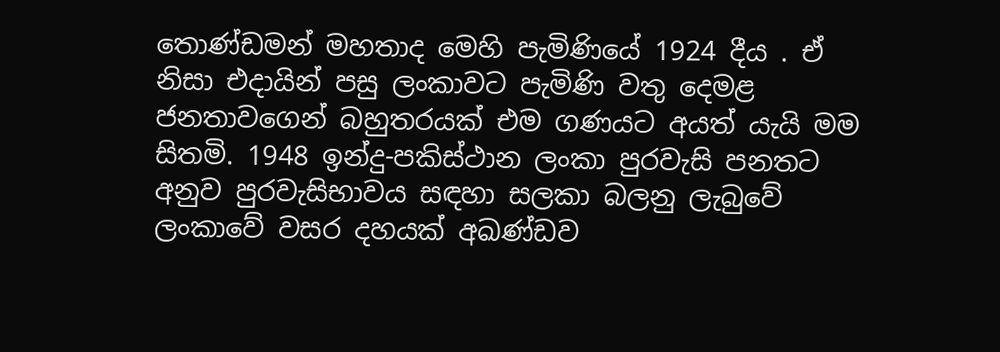තොණ්ඩමන් මහතාද මෙහි පැමිණියේ 1924 දීය . ඒ නිසා එදායින් පසු ලංකාවට පැමිණි වතු දෙමළ ජනතාවගෙන් බහුතරයක් එම ගණයට අයත් යැයි මම සිතමි. 1948 ඉන්දු-පකිස්ථාන ලංකා පුරවැසි පනතට අනුව පුරවැසිභාවය සඳහා සලකා බලනු ලැබුවේ ලංකාවේ වසර දහයක් අඛණ්ඩව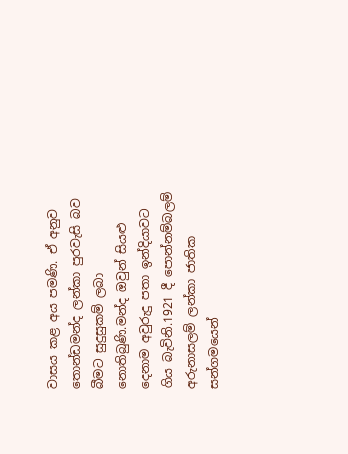වාසය කළ අය පමණි. ඒ අනුව තොන්ඩමන්ද ලන්කා පුරවැසි බව බීමට සුදුසුකම් ලබා නොතිබුණි.මන්ද ඔවුන් සියළු දෙනාම අවුරුදු පතා ඉන්දියාවට ගිය බැවිනි.1921 දී පොන්නම්බලම් අරුනාසලම් ලන්කා ජාතික සන්ගමයෙන්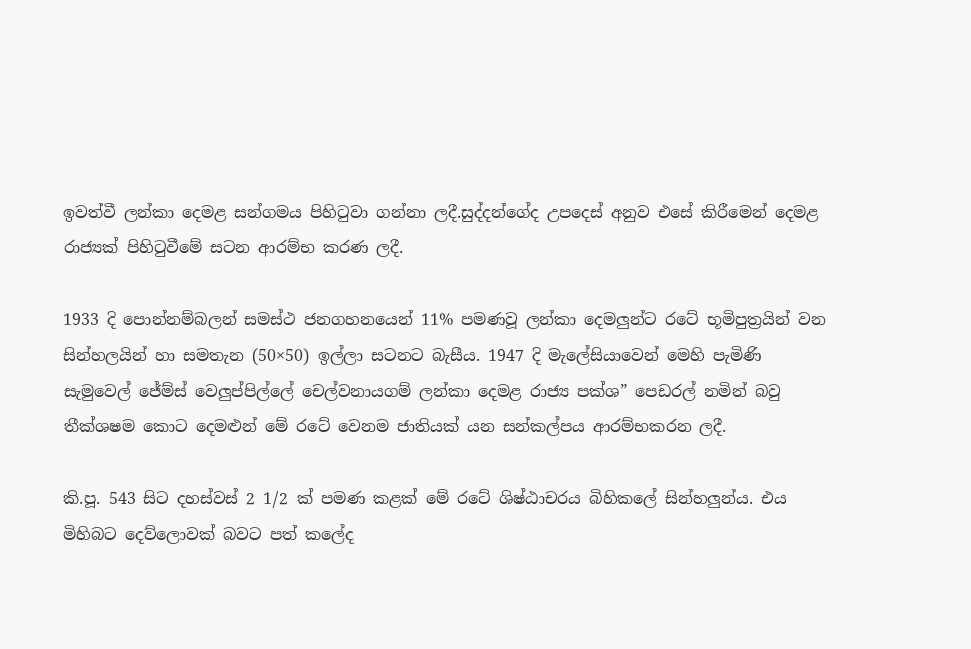ඉවත්වී ලන්කා දෙමළ සන්ගමය පිහිටුවා ගන්නා ලදී.සුද්දන්ගේද උපදෙස් අනුව එසේ කිරීමෙන් දෙමළ රාජ්‍යක් පිහිටුවීමේ සටන ආරම්භ කරණ ලදී.

1933 දි පොන්නම්බලන් සමස්ථ ජනගහනයෙන් 11% පමණවූ ලන්කා දෙමලුන්ට රටේ භූමිපුත්‍රයින් වන සින්හලයින් හා සමතැන (50×50) ඉල්ලා සටනට බැසීය. 1947 දි මැලේසියාවෙන් මෙහි පැමිණි සැමුවෙල් ජේම්ස් වෙලුප්පිල්ලේ චෙල්වනායගම් ලන්කා දෙමළ රාජ්‍ය පක්ශ” පෙඩරල් නමින් බවු තීක්ශෂම කොට දෙමළුන් මේ රටේ වෙනම ජාතියක් යන සන්කල්පය ආරම්භකරන ලදී.

කි.පූ. 543 සිට දහස්වස් 2 1/2 ක් පමණ කළක් මේ රටේ ශිෂ්ඨාචරය බිහිකලේ සින්හලුන්ය. එය මිහිබට දෙව්ලොවක් බවට පත් කලේද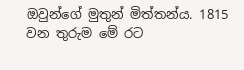ඔවුන්ගේ මුතුන් මිත්තන්ය. 1815 වන තුරුම මේ රට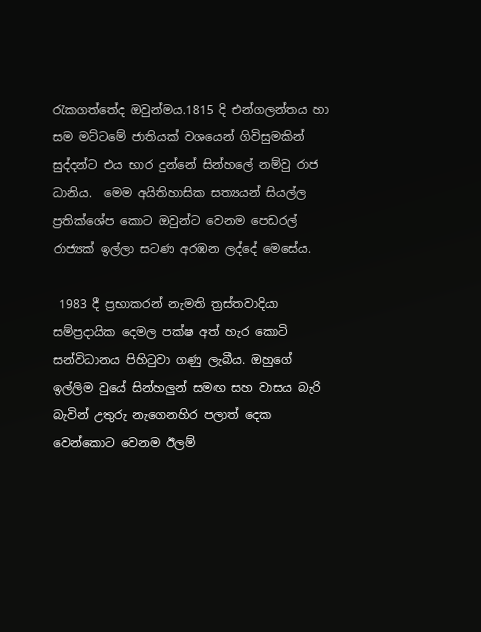රැකගත්තේද ඔවුන්මය.1815 දි එන්ගලන්තය හා සම මට්ටමේ ජාතියක් වශයෙන් ගිවිසුමකින් සුද්දන්ට එය භාර දුන්නේ සින්හලේ නම්වු රාජ ධානිය.  මෙම අයිතිහාසික සත්‍යයන් සියල්ල ප්‍රතික්ශේප කොට ඔවුන්ට වෙනම පෙඩරල් රාජ්‍යක් ඉල්ලා සටණ අරඹන ලද්දේ මෙසේය.

 1983 දී ප්‍රභාකරන් නැමති ත්‍රස්තවාදියා සම්ප්‍රදායික දෙමල පක්ෂ අත් හැර කොටි සන්විධානය පිහිටුවා ගණු ලැබීය. ඔහුගේ ඉල්ලිම වුයේ සින්හලුන් සමඟ සහ වාසය බැරි බැවින් උතුරු නැගෙනහිර පලාත් දෙක වෙන්කොට වෙනම ඊලම්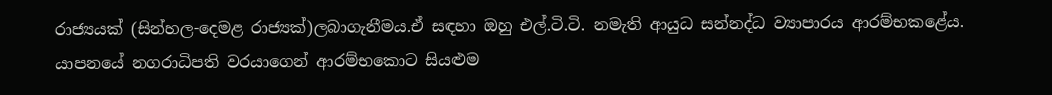රාජ්‍යයක් (සින්හල-දෙමළ රාජ්‍යක්)ලබාගැනීමය.ඒ සඳහා ඔහු එල්.ටි.ටි. නමැති ආයුධ සන්නද්ධ ව්‍යාපාරය ආරම්භකළේය. යාපනයේ නගරාධිපති වරයාගෙන් ආරම්භකොට සියළුම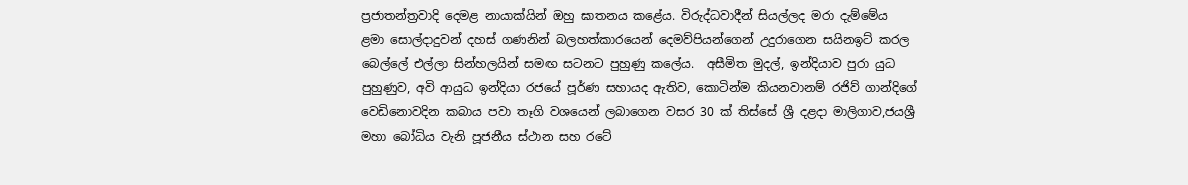ප්‍රජාතන්ත්‍රවාදි දෙමළ නායාක්යින් ඔහු ඝාතනය කළේය. විරුද්ධවාදීන් සියල්ලද මරා දැම්මේය ළමා සොල්දාදුවන් දහස් ගණනින් බලහත්කාරයෙන් දෙමව්පියන්ගෙන් උදුරාගෙන සයිනඉට් කරල බෙල්ලේ එල්ලා සින්හලයින් සමඟ සටනට පුහුණු කලේය.  අසීමිත මුදල්, ඉන්දියාව පුරා යුධ පුහුණුව, අවි ආයුධ ඉන්දියා රජයේ පූර්ණ සහායද ඇතිව, කොටින්ම කියනවානම් රජිව් ගාන්දිගේ වෙඩිනොවදින කබාය පවා තෑගි වශයෙන් ලබාගෙන වසර 30 ක් තිස්සේ ශ්‍රී දළදා මාලිගාව,ජයශ්‍රී මහා බෝධිය වැනි පූජනීය ස්ථාන සහ රටේ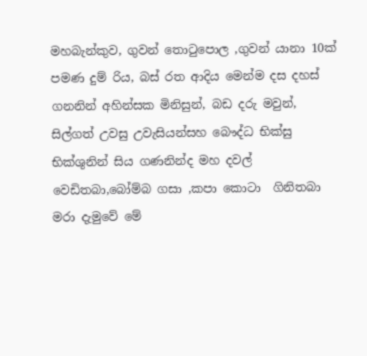මහබැන්කුව, ගුවන් තොටුපොල ,ගුවන් යානා 10ක් පමණ දුම් රිය, බස් රත ආදිය මෙන්ම දස දහස් ගනනින් අහින්සක මිනිසුන්, බඩ දරු මවුන්, සිල්ගත් උවසු උවැසියන්සහ බෞද්ධ භික්සු භික්ශුනින් සිය ගණනින්ද මහ දවල් වෙඩිතබා,බෝම්බ ගසා ,කපා කොටා  ගිනිතබා මරා දැමුවේ මේ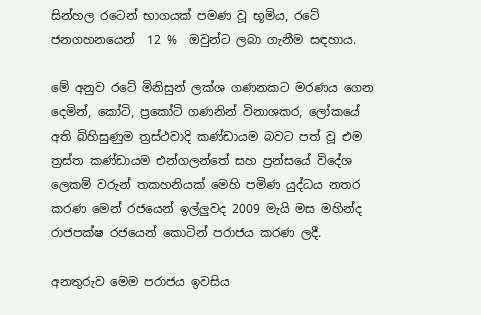සින්හල රටෙන් භාගයක් පමණ වූ භූමිය, රටේ ජනගහනයෙන්  12 %  ඔවුන්ට ලබා ගැනීම සඳහාය.

මේ අනුව රටේ මිනිසුන් ලක්ශ ගණනකට මරණය ගෙන දෙමින්, කෝටි, ප්‍රකෝටි ගණනින් විනාශකර, ලෝකයේ අති බිහිසුණුම ත්‍රස්ථවාදි කණ්ඩායම බවට පත් වූ එම ත්‍රස්ත කණ්ඩායම එන්ගලන්තේ සහ ප්‍රන්සයේ විදේශ ලෙකම් වරුන් තකහනියක් මෙහි පමිණ යුද්ධය නතර කරණ මෙන් රජයෙන් ඉල්ලුවද 2009 මැයි මස මහින්ද රාජපක්ෂ රජයෙන් කොටින් පරාජය කරණ ලදී.

අනතුරුව මෙම පරාජය ඉවසිය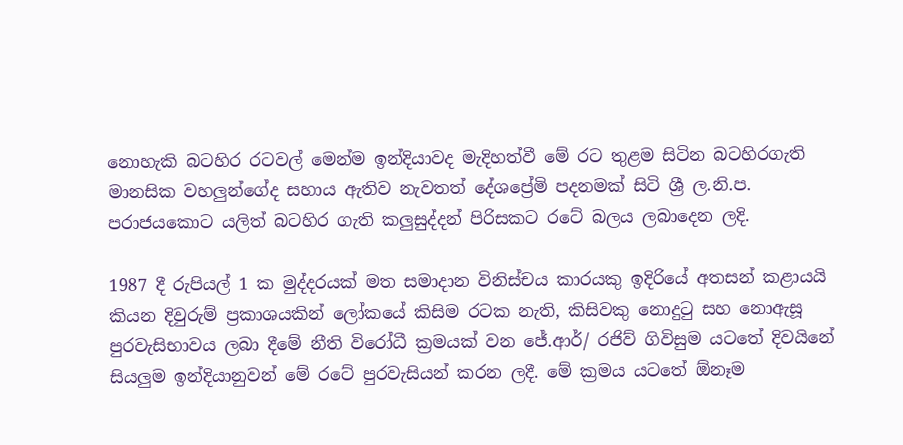නොහැකි බටහිර රටවල් මෙන්ම ඉන්දියාවද මැදිහත්වී මේ රට තුළම සිටින බටහිරගැති මානසික වහලුන්ගේද සහාය ඇතිව නැවතත් දේශප්‍රේමි පදනමක් සිටි ශ්‍රී ල.නි.ප. පරාජයකොට යලිත් බටහිර ගැති කලුසුද්දන් පිරිසකට රටේ බලය ලබාදෙන ලදි.

1987 දී රුපියල් 1 ක මුද්දරයක් මත සමාදාන විනිස්චය කාරයකු ඉදිරියේ අතසන් කළායයි කියන දිවුරුම් ප්‍රකාශයකින් ලෝකයේ කිසිම රටක නැති, කිසිවකු නොදුටු සහ නොඇසූ පුරවැසිභාවය ලබා දීමේ නීති විරෝධී ක්‍රමයක් වන ජේ.ආර්/ රජිව් ගිවිසුම යටතේ දිවයිනේ සියලුම ඉන්දියානුවන් මේ රටේ පුරවැසියන් කරන ලදී. මේ ක්‍රමය යටතේ ඕනෑම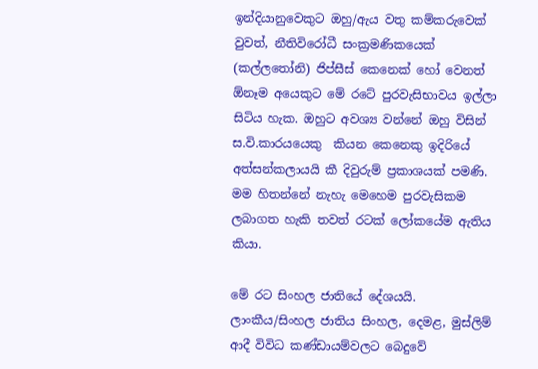ඉන්දියානුවෙකුට ඔහු/ඇය වතු කම්කරුවෙක් වුවත්, නීතිවිරෝධී සංක්‍රමණිකයෙක් (කල්ලතෝනි) ජිප්සීස් කෙනෙක් හෝ වෙනත් ඕනෑම අයෙකුට මේ රටේ පුරවැසිභාවය ඉල්ලා සිටිය හැක. ඔහුට අවශ්‍ය වන්නේ ඔහු විසින් ස.වි.කාරයයෙකු  කියන කෙනෙකු ඉදිරියේ අත්සන්කලායයි කී දිවුරුම් ප්‍රකාශයක් පමණි. මම හිතන්නේ නැහැ මෙහෙම පුරවැසිකම ලබාගත හැකි තවත් රටක් ලෝකයේම ඇතිය කියා.

මේ රට සිංහල ජාතියේ දේශයයි. ලාංකීය/සිංහල ජාතිය සිංහල, දෙමළ, මුස්ලිම් ආදී විවිධ කණ්ඩායම්වලට බෙදුවේ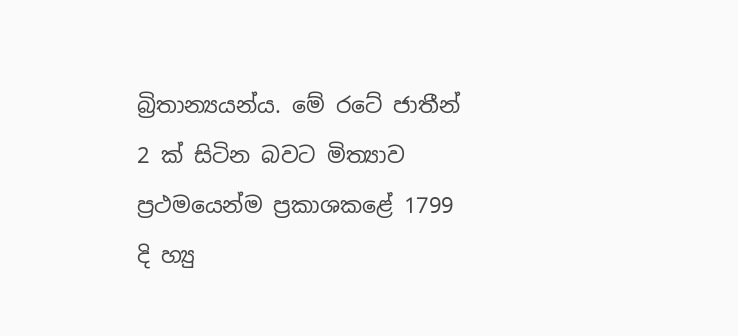බ්‍රිතාන්‍යයන්ය. මේ රටේ ජාතීන් 2 ක් සිටින බවට මිත්‍යාව ප්‍රථමයෙන්ම ප්‍රකාශකළේ 1799 දි හ්‍යු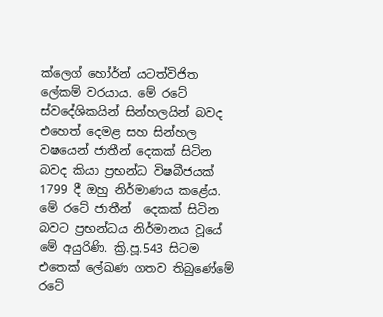ක්ලෙග් හෝර්න් යටත්විජිත ලේකම් වරයාය. මේ රටේ ස්වදේශිකයින් සින්හලයින් බවද එහෙත් දෙමළ සහ සින්හල වෂයෙන් ජාතීන් දෙකක් සිටින බවද කියා ප්‍රභන්ධ විෂබීජයක් 1799 දී ඔහු නිර්මාණය කළේය. මේ රටේ ජාතීන්  දෙකක් සිටින බවට ප්‍රභන්ධය නිර්මානය වූයේ මේ අයුරිණි. ක්‍රි.පූ.543 සිටම එතෙක් ලේඛණ ගතව තිබුණේමේ රටේ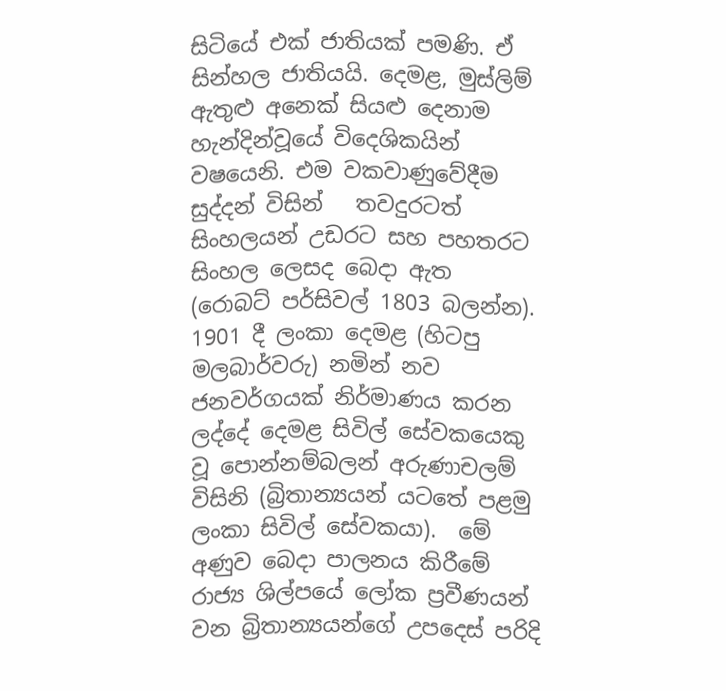සිටියේ එක් ජාතියක් පමණි. ඒ සින්හල ජාතියයි. දෙමළ, මුස්ලිම් ඇතුළු අනෙක් සියළු දෙනාම හැන්දින්වූයේ විදෙශිකයින් වෂයෙනි. එම වකවාණුවේදීම සුද්දන් විසින්   තවදුරටත් සිංහලයන් උඩරට සහ පහතරට සිංහල ලෙසද බෙදා ඇත (රොබට් පර්සිවල් 1803 බලන්න). 1901 දී ලංකා දෙමළ (හිටපු මලබාර්වරු) නමින් නව ජනවර්ගයක් නිර්මාණය කරන ලද්දේ දෙමළ සිවිල් සේවකයෙකු වූ පොන්නම්බලන් අරුණාචලම් විසිනි (බ්‍රිතාන්‍යයන් යටතේ පළමු ලංකා සිවිල් සේවකයා).  මේ අණුව බෙදා පාලනය කිරීමේ රාජ්‍ය ශිල්පයේ ලෝක ප්‍රවීණයන් වන බ්‍රිතාන්‍යයන්ගේ උපදෙස් පරිදි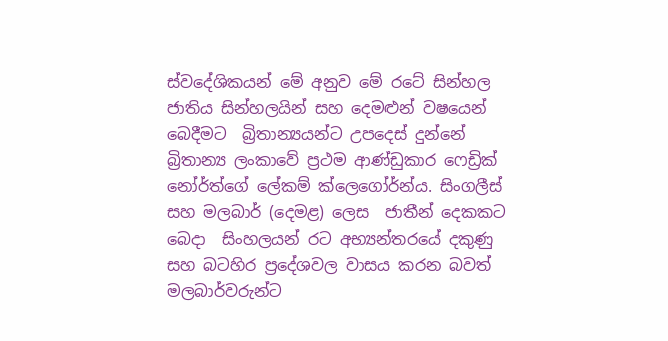ස්වදේශිකයන් මේ අනුව මේ රටේ සින්හල ජාතිය සින්හලයින් සහ දෙමළුන් වෂයෙන්  බෙදීමට  බ්‍රිතාන්‍යයන්ට උපදෙස් දුන්නේ බ්‍රිතාන්‍ය ලංකාවේ ප්‍රථම ආණ්ඩුකාර ෆෙඩ්‍රික් නෝර්ත්ගේ ලේකම් ක්ලෙගෝර්න්ය. සිංගලීස් සහ මලබාර් (දෙමළ) ලෙස  ජාතීන් දෙකකට බෙදා  සිංහලයන් රට අභ්‍යන්තරයේ දකුණු සහ බටහිර ප්‍රදේශවල වාසය කරන බවත් මලබාර්වරුන්ට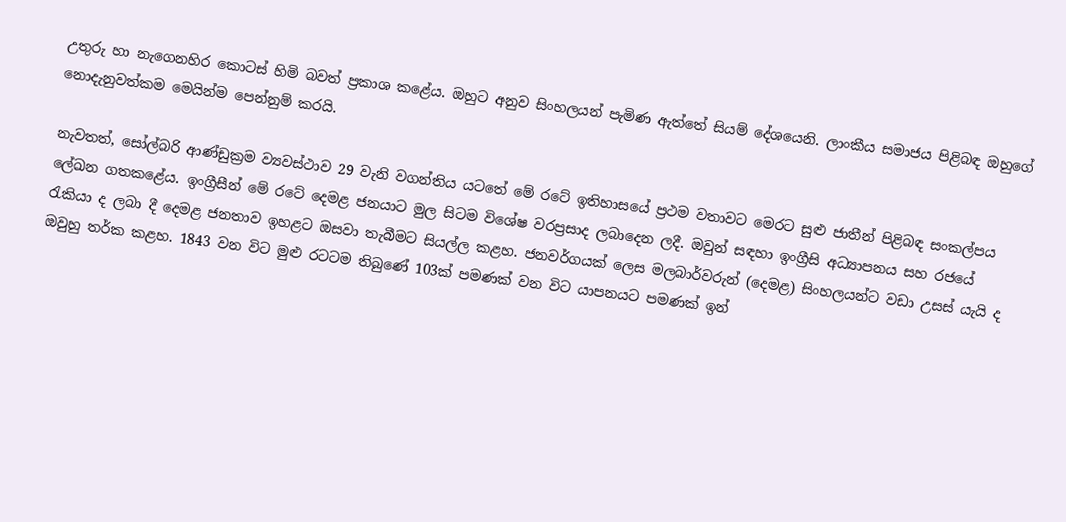උතුරු හා නැගෙනහිර කොටස් හිමි බවත් ප්‍රකාශ කළේය. ඔහුට අනුව සිංහලයන් පැමිණ ඇත්තේ සියම් දේශයෙනි. ලාංකීය සමාජය පිළිබඳ ඔහුගේ නොදැනුවත්කම මෙයින්ම පෙන්නුම් කරයි.

නැවතත්, සෝල්බරි ආණ්ඩුක්‍රම ව්‍යවස්ථාව 29 වැනි වගන්තිය යටතේ මේ රටේ ඉතිහාසයේ ප්‍රථම වතාවට මෙරට සුළු ජාතීන් පිළිබඳ සංකල්පය ලේඛන ගතකළේය. ඉංග්‍රීසීන් මේ රටේ දෙමළ ජනයාට මුල සිටම විශේෂ වරප්‍රසාද ලබාදෙන ලදී. ඔවුන් සඳහා ඉංග්‍රීසි අධ්‍යාපනය සහ රජයේ රැකියා ද ලබා දී දෙමළ ජනතාව ඉහළට ඔසවා තැබීමට සියල්ල කළහ. ජනවර්ගයක් ලෙස මලබාර්වරුන් (දෙමළ) සිංහලයන්ට වඩා උසස් යැයි ද ඔවුහු තර්ක කළහ. 1843 වන විට මුළු රටටම තිබුණේ 103ක් පමණක් වන විට යාපනයට පමණක් ඉන්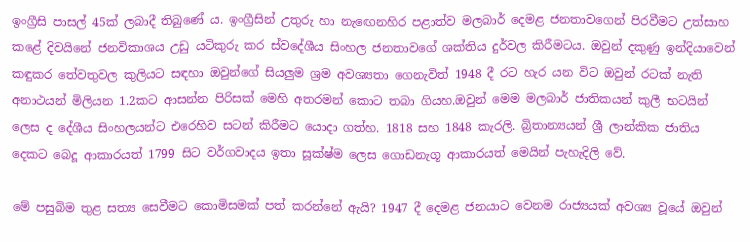ඉංග්‍රීසි පාසල් 45ක් ලබාදී තිබුණේ ය. ඉංග්‍රීසින් උතුරු හා නැඟෙනහිර පළාත්ව මලබාර් දෙමළ ජනතාවගෙන් පිරවීමට උත්සාහ කළේ දිවයිනේ ජනවිකාශය උඩු යටිකුරු කර ස්වදේශීය සිංහල ජනතාවගේ ශක්තිය දුර්වල කිරීමටය. ඔවුන් දකුණු ඉන්දියාවෙන් කඳුකර තේවතුවල කුලියට සඳහා ඔවුන්ගේ සියලුම ශ්‍රම අවශ්‍යතා ගෙනැවිත් 1948 දී රට හැර යන විට ඔවුන් රටක් නැති  අනාථයන් මිලියන 1.2කට ආසන්න පිරිසක් මෙහි අතරමන් කොට තබා ගියහ.ඔවුන් මෙම මලබාර් ජාතිකයන් කුලී භටයින්  ලෙස ද දේශීය සිංහලයන්ට එරෙහිව සටන් කිරීමට යොදා ගත්හ. 1818 සහ 1848 කැරලි. බ්‍රිතාන්‍යයන්‍ ශ්‍රී ලාන්කික ජාතිය  දෙකට බෙදූ ආකාරයත් 1799 සිට වර්ගවාදය ඉතා සූක්ෂ්ම ලෙස ගොඩනැගූ ආකාරයත් මෙයින් පැහැදිලි වේ.

මේ පසුබිම තුළ සත්‍ය සෙවීමට කොමිසමක් පත් කරන්නේ ඇයි? 1947 දී දෙමළ ජනයාට වෙනම රාජ්‍යයක් අවශ්‍ය වූයේ ඔවුන්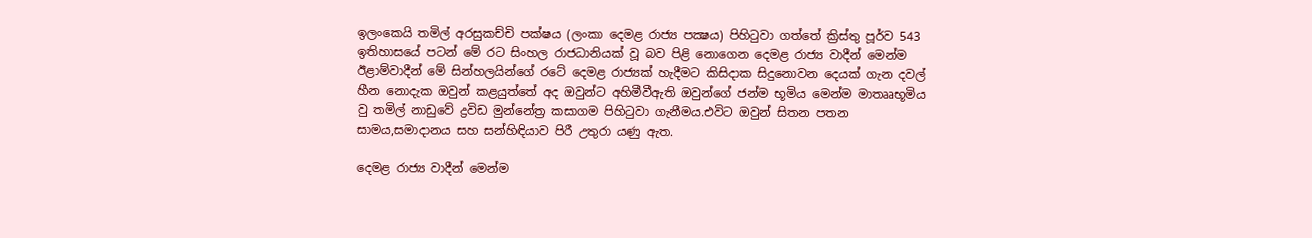ඉලංකෙයි තමිල් අරසුකච්චි පක්ෂය (ලංකා දෙමළ රාජ්‍ය පක්‍ෂය) පිහිටුවා ගත්තේ ක්‍රිස්තු පූර්ව 543 ඉතිහාසයේ පටන් මේ රට සිංහල රාජධානියක් වූ බව පිළි නොගෙන දෙමළ රාජ්‍ය වාදීන් මෙන්ම ඊළාම්වාදීන් මේ සින්හලයින්ගේ රටේ දෙමළ රාජ්‍යක් හැදීමට කිසිදාක සිදුනොවන දෙයක් ගැන දවල් හීන නොදැක ඔවුන් කළයුත්තේ අද ඔවුන්ට අහිමීවීඇති ඔවුන්ගේ ජන්ම භූමිය මෙන්ම මාතෲභූමිය වු තමිල් නාඩුවේ ද්‍රවිඩ මුන්නේත්‍ර කසාගම පිහිටුවා ගැනීමය.එවිට ඔවුන් සිතන පතන සාමය,සමාදානය සහ සන්හිඳියාව පිරී උතුරා යණු ඇත.

දෙමළ රාජ්‍ය වාදීන් මෙන්ම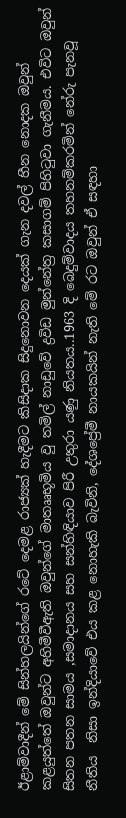ඊළාම්වාදීන් මේ සින්හලයින්ගේ රටේ දෙමළ රාජ්‍යක් හැදීමට කිසිදාක සිදුනොවන දෙයක් ගැන දවල් හීන නොදක ඔවුන් කළයුත්තේ ඔවුන්ට අහිමීවීඇති ඔවුන්ගේ මාතෲභූමිය වු තමිල් නාඩුවේ ද්‍රවිඩ මුන්නේත්‍ර කසාගම් පිහිටුවා ගැනීමය. එවිට ඔවුන් සිතන පතන සාමය ,සමාදානය සහ සන්හිඳියාව පිරී උතුරා යණු නියතය..1963 දි බෙදුම්වාදය තහනම්කරමින් නේරු පැනවූ නීතිය  නිසා ඉන්දියාවේ එය කළ නොහැකි බැවිනි, දේශප්‍රේමී නායකයින් නැති මේ රට ඔවුන් ඒ සඳහා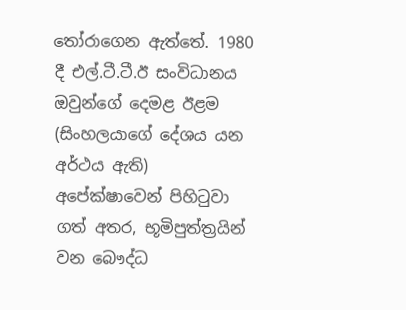තෝරාගෙන ඇත්තේ. 1980 දී එල්.ටී.ටී.ඊ සංවිධානය ඔවුන්ගේ දෙමළ ඊළම (සිංහලයාගේ දේශය යන අර්ථය ඇති) අපේක්ෂාවෙන් පිහිටුවා ගත් අතර, භූමිපුත්ත්‍රයින් වන බෞද්ධ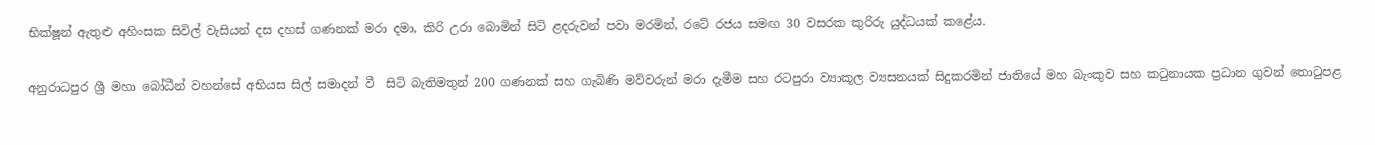භික්ෂූන් ඇතුළු අහිංසක සිවිල් වැසියන් දස දහස් ගණනක් මරා දමා, කිරි උරා බොමින් සිටි ළදරුවන් පවා මරමින්, රටේ රජය සමඟ 30 වසරක කුරිරු යුද්ධයක් කළේය.

අනුරාධපුර ශ්‍රී මහා බෝධීන් වහන්සේ අභියස සිල් සමාදන් වී  සිටි බැතිමතුන් 200 ගණනක් සහ ගැබිණි මව්වරුන් මරා දැමීම සහ රටපුරා ව්‍යාකූල ව්‍යසනයක් සිදුකරමින් ජාතියේ මහ බැංකුව සහ කටුනායක ප්‍රධාන ගුවන් තොටුපළ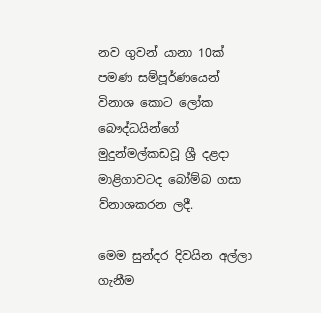නව ගුවන් යානා 10ක් පමණ සම්පූර්ණයෙන් විනාශ කොට ලෝක බෞද්ධයින්ගේ මුදුන්මල්කඩවූ ශ්‍රී දළදා මාළිගාවටද බෝම්බ ගසා ව්නාශකරන ලදී.

මෙම සුන්දර දිවයින අල්ලා ගැනීම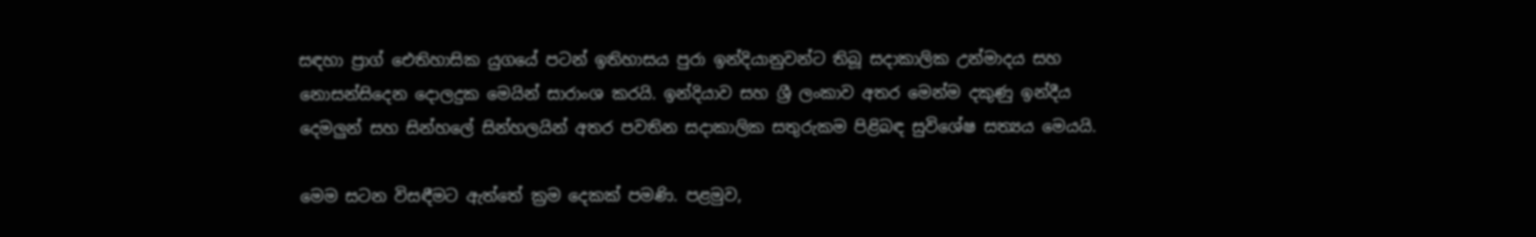සඳහා ප්‍රාග් ඓතිහාසික යුගයේ පටන් ඉතිහාසය පුරා ඉන්දියානුවන්ට තිබූ සදාකාලික උන්මාදය සහ නොසන්සිදෙන දොලදුක මෙයින් සාරාංශ කරයි. ඉන්දියාව සහ ශ්‍රී ලංකාව අතර මෙන්ම දකුණු ඉන්දීය දෙමලුන් සහ සින්හලේ සින්හලයින් අතර පවතින සදාකාලික සතුරුකම පිළිබඳ සුවිශේෂ සත්‍යය මෙයයි.

මෙම සටන විසඳීමට ඇත්තේ ක්‍රම දෙකක් පමණි. පළමුව,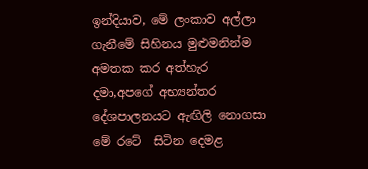ඉන්දියාව, මේ ලංකාව අල්ලා ගැනීමේ සිහිනය මුළුමනින්ම අමතක කර අත්හැර දමා,අපගේ අභ්‍යන්තර දේශපාලනයට ඇඟිලි නොගසා මේ රටේ  සිටින දෙමළ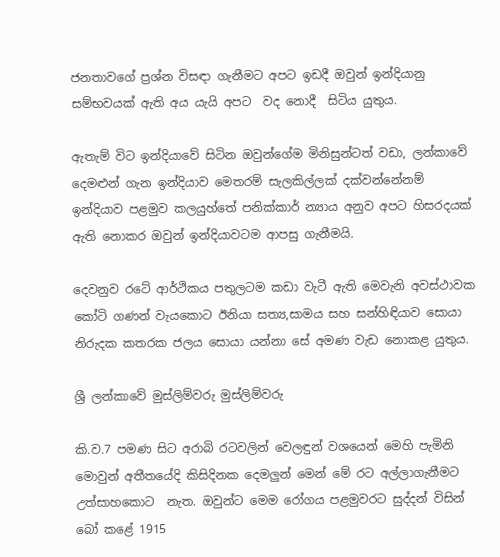ජනතාවගේ ප්‍රශ්න විසඳා ගැනීමට අපට ඉඩදී ඔවුන් ඉන්දියානු සම්භවයක් ඇති අය යැයි අපට  වද නොදී  සිටිය යුතුය.

ඇතැම් විට ඉන්දියාවේ සිටින ඔවුන්ගේම මිනිසුන්ටත් වඩා, ලන්කාවේ දෙමළුන් ගැන ඉන්දියාව මෙතරම් සැලකිල්ලක් දක්වන්නේනම් ඉන්දියාව පළමුව කලයුහ්තේ පනික්කාර් න්‍යාය අනුව අපට හිසරදයක් ඇති නොකර ඔවුන් ඉන්දියාවටම ආපසු ගැනීමයි.

දෙවනුව රටේ ආර්ථිකය පතුලටම කඩා වැටී ඇති මෙවැනි අවස්ථාවක කෝටි ගණන් වැයකොට ඊනියා සත්‍ය,සාමය සහ සන්හිඳියාව සොයා නිරුදක කතරක ජලය සොයා යන්නා සේ අමණ වැඩ නොකළ යුතුය.

ශ්‍රී ලන්කාවේ මුස්ලිම්වරු මුස්ලිම්වරු

කි.ව.7 පමණ සිට අරාබි රටවලින් වෙලඳුන් වශයෙන් මෙහි පැමිනි මොවුන් අතීතයේදි කිසිදිනක දෙමලුන් මෙන් මේ රට අල්ලාගැනීමට උත්සාහකොට  නැත. ඔවුන්ට මෙම රෝගය පළමුවරට සුද්දන් විසින් බෝ කළේ 1915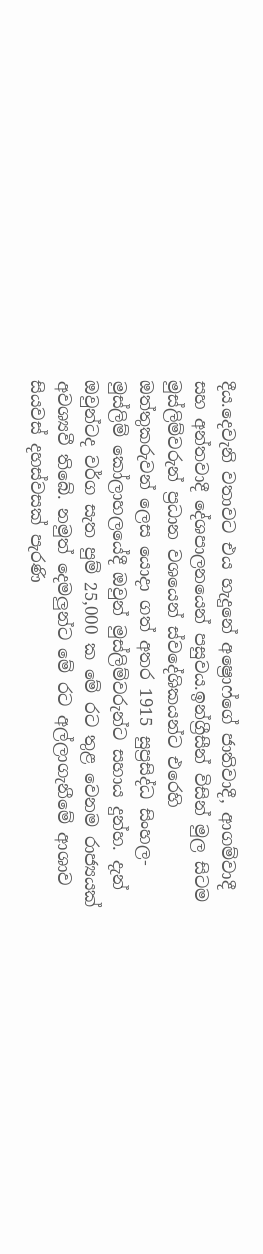දීය.දෙවැනි වතාවට එය හැදුනේ අෂ්‍රොෆ්ගේ ජාතිවාදී, ආගම්වාදී සහ අන්තවාදී දේශපාලනයෙන් පසුවය.ඉන්ග්‍රීසීන් විසින් මුල සිටම මුස්ලිම්වරුන් ප්‍රධාන වශයෙන් ස්වදේශිකයන්ට එරෙහි ඔත්තුකරුවන් ලෙස යොදා ගත් අතර 1915 සුප්‍රසිද්ධ සිංහල-මුස්ලිම් කෝලාහලයේදී ඔවුන් මුස්ලිම්වරුන්ට සහාය දුන්හ. දැන් ඔවුන්ටද වර්ග සැත පුම් 25,000 ක මේ රට තුළ වෙනම රාජ්‍යයක් අවශ්‍යවී තිබේ. නමුත් දෙමලුන්ට මේ රට අල්ලාගැනීමේ ආශාව සියවස් දහස්වසක් පැරණි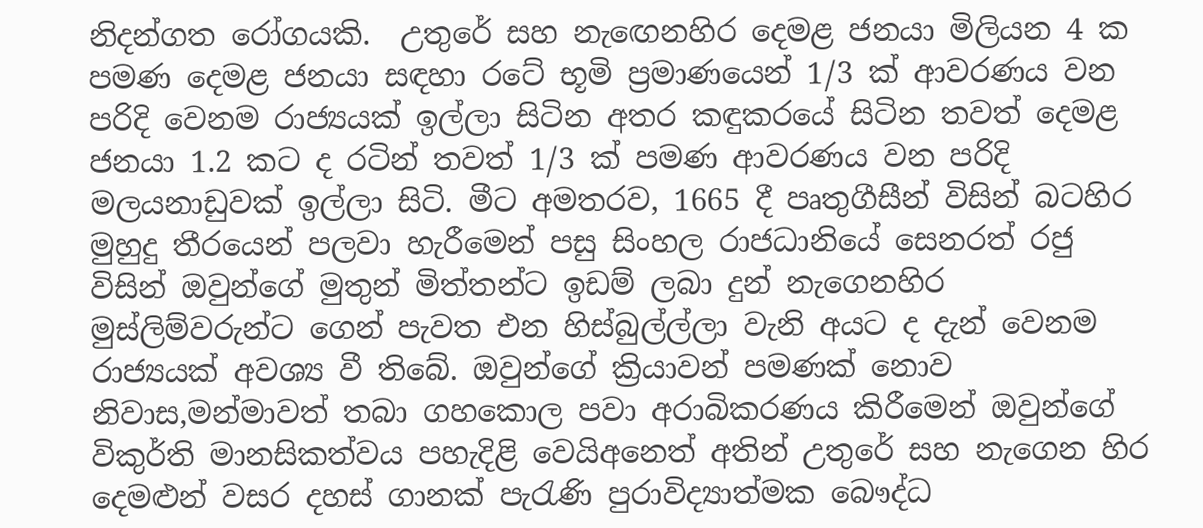නිදන්ගත රෝගයකි.  උතුරේ සහ නැඟෙනහිර දෙමළ ජනයා මිලියන 4 ක පමණ දෙමළ ජනයා සඳහා රටේ භූමි ප්‍රමාණයෙන් 1/3 ක් ආවරණය වන පරිදි වෙනම රාජ්‍යයක් ඉල්ලා සිටින අතර කඳුකරයේ සිටින තවත් දෙමළ ජනයා 1.2 කට ද රටින් තවත් 1/3 ක් පමණ ආවරණය වන පරිදි මලයනාඩුවක් ඉල්ලා සිටි. මීට අමතරව, 1665 දී පෘතුගීසීන් විසින් බටහිර මුහුදු තීරයෙන් පලවා හැරීමෙන් පසු සිංහල රාජධානියේ සෙනරත් රජු විසින් ඔවුන්ගේ මුතුන් මිත්තන්ට ඉඩම් ලබා දුන් නැගෙනහිර මුස්ලිම්වරුන්ට ගෙන් පැවත එන හිස්බුල්ල්ලා වැනි අයට ද දැන් වෙනම රාජ්‍යයක් අවශ්‍ය වී තිබේ. ඔවුන්ගේ ක්‍රියාවන් පමණක් නොව නිවාස,මන්මාවත් තබා ගහකොල පවා අරාබිකරණය කිරීමෙන් ඔවුන්ගේ විකුර්ති මානසිකත්වය පහැදිළි වෙයිඅනෙත් අතින් උතුරේ සහ නැගෙන හිර දෙමළුන් වසර දහස් ගානක් පැරැණි පුරාවිද්‍යාත්මක බෞද්ධ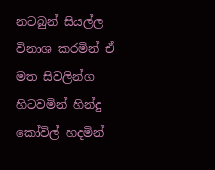නටබුන් සියල්ල විනාශ කරමින් ඒ මත සිවලින්ග හිටවමින් හින්දු කෝවිල් හදමින්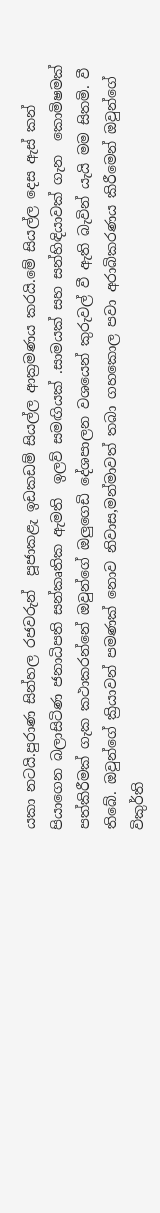යකා නටයි.පුරාණ සින්හල රජවරුන්  පූජාකළැ ඉඩකඩම් සියල්ල ආක්‍රමණය කරයි.මේ සියල්ල දෙස ඇස් කන් පියාගෙන බලාසිටිණ ජනාධිපති සන්කෘතික ඇමති  ඉලව් සමඟියක් .සාමයක් සහ සන්හිඳියාවක් ගැන  කොමිෂමක් පත්කිරීමක් ගැක කථාකරන්නේ ඔවුන්ගේ ඔලුගෙඩි දේශපාලන වශයෙන් කුරුවල් වී ඇති බැවින් යැයි මම සිතමි. වී තිබේ. ඔවුන්ගේ ක්‍රියාවන් පමණක් නොව නිවාස,මන්මාවත් තබා ගහකොල පවා අරාබිකරණය කිරීමෙන් ඔවුන්ගේ විකුර්ති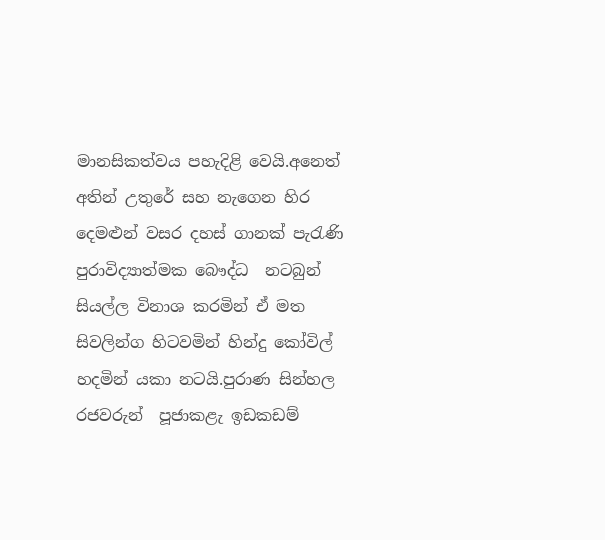මානසිකත්වය පහැදිළි වෙයි.අනෙත් අතින් උතුරේ සහ නැගෙන හිර දෙමළුන් වසර දහස් ගානක් පැරැණි පුරාවිද්‍යාත්මක බෞද්ධ  නටබුන් සියල්ල විනාශ කරමින් ඒ මත සිවලින්ග හිටවමින් හින්දු කෝවිල් හදමින් යකා නටයි.පුරාණ සින්හල රජවරුන්  පූජාකළැ ඉඩකඩම්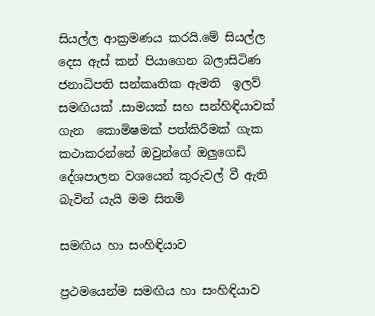සියල්ල ආක්‍රමණය කරයි.මේ සියල්ල දෙස ඇස් කන් පියාගෙන බලාසිටිණ ජනාධිපති සන්කෘතික ඇමති  ඉලව් සමඟියක් .සාමයක් සහ සන්හිඳියාවක් ගැන  කොමිෂමක් පත්කිරීමක් ගැක කථාකරන්නේ ඔවුන්ගේ ඔලුගෙඩි දේශපාලන වශයෙන් කුරුවල් වී ඇති බැවින් යැයි මම සිතමි

සමඟිය හා සංහිඳියාව

ප්‍රථමයෙන්ම සමඟිය හා සංහිඳියාව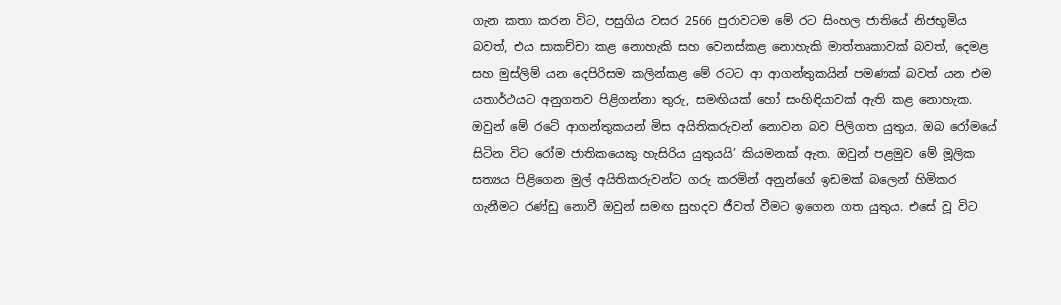ගැන කතා කරන විට, පසුගිය වසර 2566 පුරාවටම මේ රට සිංහල ජාතියේ නිජභූමිය බවත්, එය සාකච්චා කළ නොහැකි සහ වෙනස්කළ නොහැකි මාත්තෘකාවක් බවත්, දෙමළ සහ මුස්ලිම් යන දෙපිරිසම කලින්කළ මේ රටට ආ ආගන්තුකයින් පමණක් බවත් යන එම යතාර්ථයට අනුගතව පිළිගන්නා තුරු, සමඟියක් හෝ සංහිඳියාවක් ඇති කළ නොහැක. ඔවුන් මේ රටේ ආගන්තුකයන් මිස අයිතිකරුවන් නොවන බව පිලිගත යුතුය. ඔබ රෝමයේ සිටින විට රෝම ජාතිකයෙකු හැසිරිය යුතුයයි’ කියමනක් ඇත. ඔවුන් පළමුව මේ මූලික සත්‍යය පිළිගෙන මුල් අයිතිකරුවන්ට ගරු කරමින් අනුන්ගේ ඉඩමක් බලෙන් හිමිකර ගැනීමට රණ්ඩු නොවී ඔවුන් සමඟ සුහදව ජීවත් වීමට ඉගෙන ගත යුතුය. එසේ වූ විට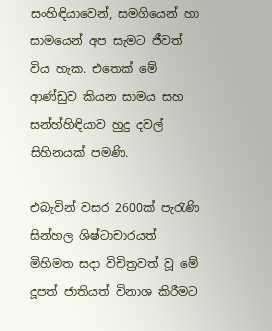සංහිඳියාවෙන්, සමගියෙන් හා සාමයෙන් අප සැමට ජීවත් විය හැක. එතෙක් මේ ආණ්ඩුව කියන සාමය සහ සන්හ්හිඳියාව හුදු දවල් සිහිනයක් පමණි.

එබැවින් වසර 2600ක් පැරැණි සින්හල ශිෂ්ටාචාරයත් මිහිමත සදා විචිත්‍රවත් වූ මේ දූපත් ජාතියත් විනාශ කිරීමට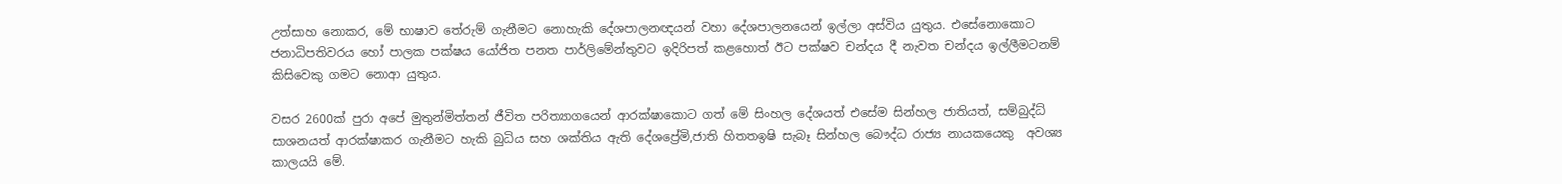උත්සාහ නොකර, මේ භාෂාව තේරුම් ගැනීමට නොහැකි දේශපාලනඥයන් වහා දේශපාලනයෙන් ඉල්ලා අස්විය යුතුය. එසේනොකොට ජනාධිපතිවරය හෝ පාලක පක්ෂය යෝජිත පනත පාර්ලිමේන්තුවට ඉදිරිපත් කළහොත් ඊට පක්ෂව චන්දය දී නැවත චන්දය ඉල්ලීමටනම් කිසිවෙකු ගමට නොආ යුතුය.

වසර 2600ක් පුරා අපේ මුතුන්මිත්තන් ජීවිත පරිත්‍යාගයෙන් ආරක්ෂාකොට ගත් මේ සිංහල දේශයත් එසේම සින්හල ජාතියත්, සම්බුද්ධ් සාශනයත් ආරක්ෂාකර ගැනීමට හැකි බුධිය සහ ශක්තිය ඇති දේශප්‍රේමි,ජාති හිතතඉෂි සැබෑ සින්හල බෞද්ධ රාජ්‍ය නායකයෙකු  අවශ්‍ය කාලයයි මේ.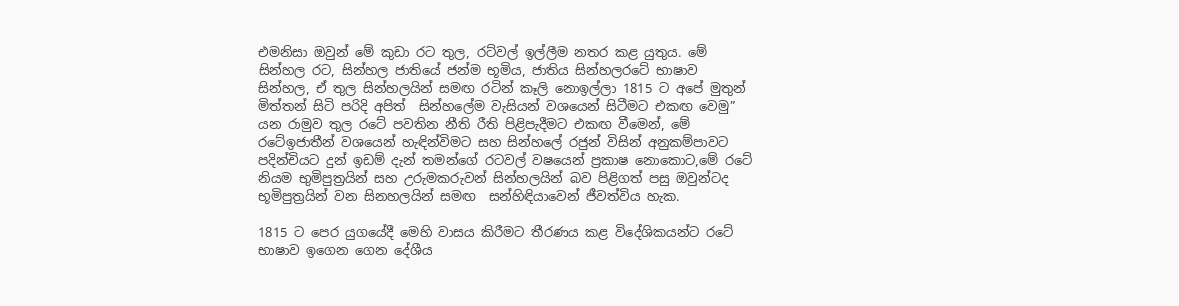එමනිසා ඔවුන් මේ කුඩා රට තුල, රට්වල් ඉල්ලීම නතර කළ යුතුය. මේ සින්හල රට, සින්හල ජාතියේ ජන්ම භූමිය, ජාතිය සින්හලරටේ භාෂාව සින්හල, ඒ තුල සින්හලයින් සමඟ රටින් කෑලි නොඉල්ලා 1815 ට අපේ මුතුන් මිත්තන් සිටි පරිදි අපිත්  සින්හලේම වැසියන් වශයෙන් සිටීමට එකඟ වෙමු” යන රාමුව තුල රටේ පවතින නීති රීති පිළිපැදීමට එකඟ වීමෙන්, මේ රටේඉජාතීන් වශයෙන් හැඳින්විමට සහ සින්හලේ රජුන් විසින් අනුකම්පාවට පදින්චියට දුන් ඉඩම් දැන් තමන්ගේ රටවල් වෂයෙන් ප්‍රකාෂ නොකොට,මේ රටේ නියම භුමිපුත්‍රයින් සහ උරුමකරුවන් සින්හලයින් බව පිළිගත් පසු ඔවුන්ටද භූමිපුත්‍රයින් වන සිනහලයින් සමඟ  සන්හිඳියාවෙන් ජීවත්විය හැක.

1815 ට පෙර යුගයේදී මෙහි වාසය කිරීමට තීරණය කළ විදේශිකයන්ට රටේ භාෂාව ඉගෙන ගෙන දේශීය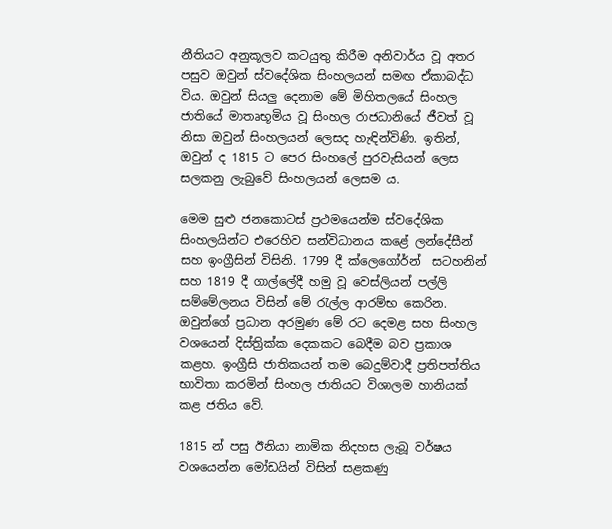නීතියට අනුකූලව කටයුතු කිරීම අනිවාර්ය වූ අතර පසුව ඔවුන් ස්වදේශික සිංහලයන් සමඟ ඒකාබද්ධ විය. ඔවුන් සියලු දෙනාම මේ මිහිතලයේ සිංහල ජාතියේ මාතෘභූමිය වූ සිංහල රාජධානියේ ජීවත් වූ නිසා ඔවුන් සිංහලයන් ලෙසද හැඳින්විණි. ඉතින්, ඔවුන් ද 1815 ට පෙර සිංහලේ පුරවැසියන් ලෙස සලකනු ලැබුවේ සිංහලයන් ලෙසම ය.

මෙම සුළු ජනකොටස් ප්‍රථමයෙන්ම ස්වදේශික සිංහලයින්ට එරෙහිව සන්විධානය කළේ ලන්දේසීන් සහ ඉංග්‍රීසින් විසිනි. 1799 දී ක්ලෙගෝර්න්  සටහනින් සහ 1819 දී ගාල්ලේදී හමු වූ වෙස්ලියන් පල්ලි සම්මේලනය විසින් මේ රැල්ල ආරම්භ කෙරින. ඔවුන්ගේ ප්‍රධාන අරමුණ මේ රට දෙමළ සහ සිංහල වශයෙන් දිස්ත්‍රික්ක දෙකකට බෙදීම බව ප්‍රකාශ කළහ. ඉංග්‍රීසි ජාතිකයන් තම බෙදුම්වාදී ප්‍රතිපත්තිය භාවිතා කරමින් සිංහල ජාතියට විශාලම හානියක් කළ ජතිය වේ.

1815 න් පසු ඊනියා නාමික නිදහස ලැබූ වර්ෂය වශයෙන්න මෝඩයින් විසින් සළකණු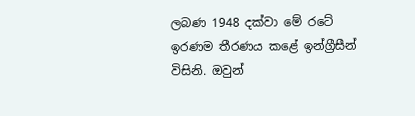ලබණ 1948 දක්වා මේ රටේ ඉරණම තීරණය කළේ ඉන්ග්‍රීසීන් විසිනි. ඔවුන්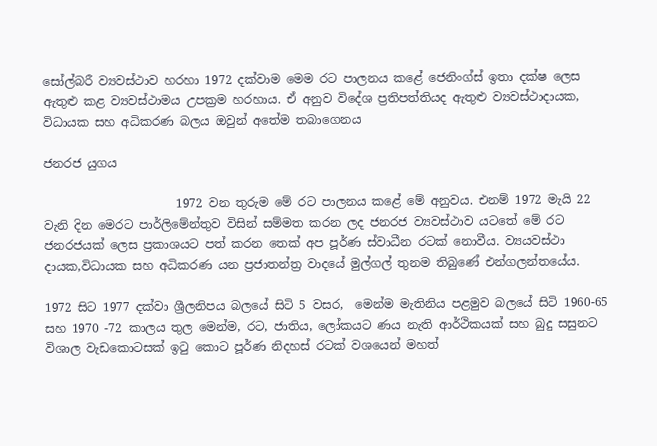සෝල්බරී ව්‍යවස්ථාව හරහා 1972 දක්වාම මෙම රට පාලනය කළේ ජෙනිංග්ස් ඉතා දක්ෂ ලෙස ඇතුළු කළ ව්‍යවස්ථාමය උපක්‍රම හරහාය. ඒ අනුව විදේශ ප්‍රතිපත්තියද ඇතුළු ව්‍යවස්ථාදායක, විධායක සහ අධිකරණ බලය ඔවුන් අතේම තබාගෙනය

ජනරජ යුගය

                      1972 වන තුරුම මේ රට පාලනය කළේ මේ අනුවය. එනම් 1972 මැයි 22 වැනි දින මෙරට පාර්ලිමේන්තුව විසින් සම්මත කරන ලද ජනරජ ව්‍යවස්ථාව යටතේ මේ රට ජනරජයක් ලෙස ප්‍රකාශයට පත් කරන තෙක් අප පූර්ණ ස්වාධීන රටක් නොවීය. ව්‍යයවස්ථා දායක,විධායක සහ අධිකරණ යන ප්‍රජාතන්ත්‍ර වාදයේ මුල්ගල් තුනම තිබුණේ එන්ගලන්තයේය.

1972 සිට 1977 දක්වා ශ්‍රීලනිපය බලයේ සිටි 5 වසර,  මෙන්ම මැතිනිය පළමුව බලයේ සිටි 1960-65 සහ 1970 -72 කාලය තුල මෙන්ම, රට, ජාතිය, ලෝකයට ණය නැති ආර්ථිකයක් සහ බුදු සසුනට විශාල වැඩකොටසක් ඉටු කොට පූර්ණ නිදහස් රටක් වශයෙන් මහත්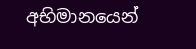අභිමානයෙන්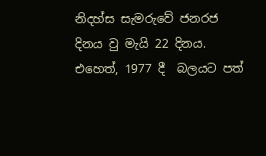නිදහ්ස සැමරුවේ ජනරජ දිනය වු මැයි 22 දිනය. එහෙත්, 1977 දී  බලයට පත්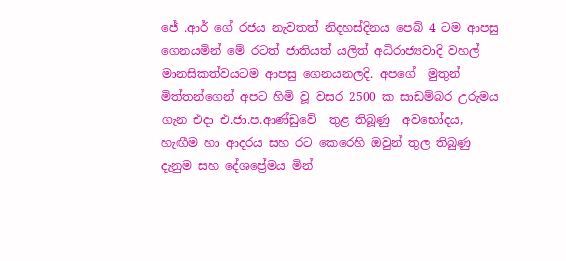ජේ .ආර් ගේ රජය නැවතත් නිදහස්දිනය පෙබ් 4 ටම ආපසු ගෙනයමින් මේ රටත් ජාතියත් යලිත් අධිරාජ්‍යවාදි වහල් මානසිකත්වයටම ආපසු ගෙනයනලදි. අපගේ  මුතුන් මිත්තන්ගෙන් අපට හිමි වූ වසර 2500 ක සාඩම්බර උරුමය  ගැන එදා එ.ජා.ප.ආණ්‌ඩුවේ  තුළ තිබූණු  අවභෝදය, හැඟීම හා ආදරය සහ රට කෙරෙහි ඔවුන් තුල තිබුණු දැනුම සහ දේශප්‍රේමය මින්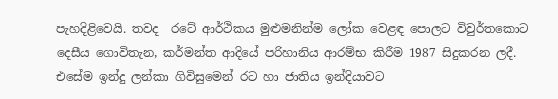පැහදිළිවෙයි. තවද  රටේ ආර්ථිකය මුළුමනින්ම ලෝක වෙළඳ පොලට විවුර්තකොට  දෙසීය ගොවිතැන, කර්මන්ත ආදියේ පරිහානිය ආරම්භ කිරීම 1987 සිදුකරන ලදී. එසේම ඉන්දු ලන්කා ගිවිසුමෙන් රට හා ජාතිය ඉන්දියාවට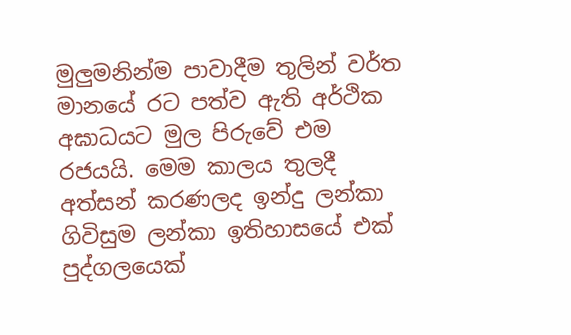මුලුමනින්ම පාවාදීම තුලින් වර්ත මානයේ රට පත්ව ඇති අර්ථික අඝාධයට මුල පිරුවේ එම රජයයි. මෙම කාලය තුලදී අත්සන් කරණලද ඉන්දු ලන්කා ගිවිසුම ලන්කා ඉතිහාසයේ එක් පුද්ගලයෙක්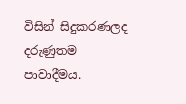විසින් සිදුකරණලද දරුණුතම පාවාදීමය.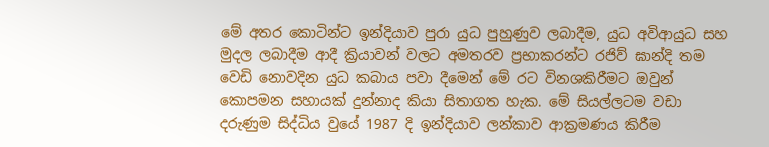මේ අතර කොටින්ට ඉන්දියාව පුරා යුධ පුහුණුව ලබාදීම, යුධ අවිආයුධ සහ මුදල ලබාදීම ආදී ක්‍රියාවන් වලට අමතරව ප්‍රභාකරන්ට රජිව් ඝාන්දි තම වෙඩි නොවදින යුධ කබාය පවා දීමෙන් මේ රට විනශකිරීමට ඔවුන් කොපමන සහායක් දුන්නාද කියා සිතාගත හැක. මේ සියල්ලටම වඩා දරුණුම සිද්ධිය වුයේ 1987 දි ඉන්දියාව ලන්කාව ආක්‍රමණය කිරීම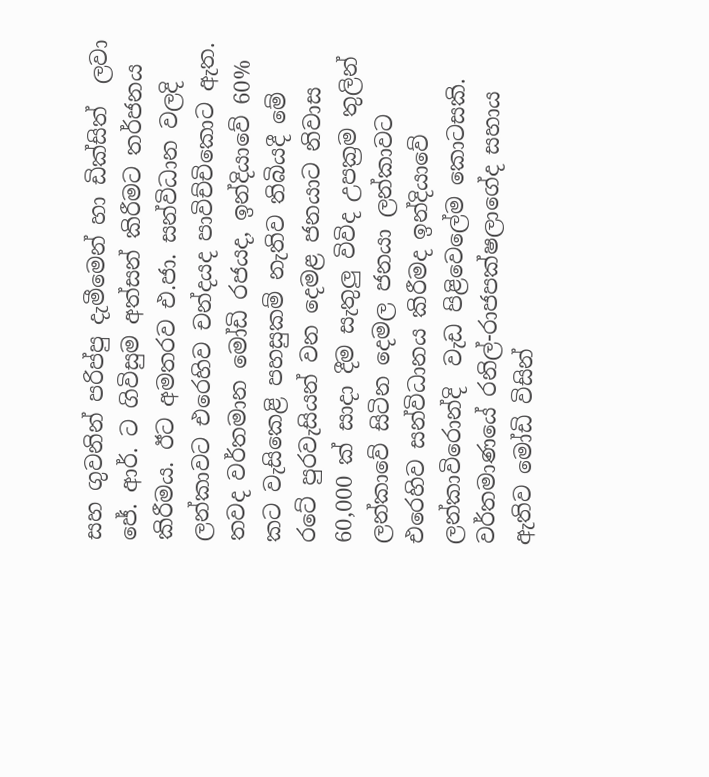සහ ගුවනින් පරිප්පු දැමීමෙන් හා ඩික්සිත්  ලවා ජේ. ආර්. ට ගිවිසුම අත්සන් කිරීමට තර්ජනය කිරීමය. ඊට අමතරව එ.ජා. සන්විධාන වලදි ලන්කාවට එරෙහිව චන්දයද පාවිච්චිකොට ඇත. තවද වර්තමාන මෝඩි රජයද, ඉන්දියාවේ 60% කට වැසිකෙළි පහසුකම් නැතිව තිබියදී මේ රටේ පුරවැසියන් වන දෙමළ ජනයාට නිවාස 60,000 ක් සාදා දීම සැතුලු විවිද උපක්‍රම තුලින් ලන්කාවේ සිටින දෙමල ජනයා ලන්කාවට එරෙහිව සන්විධානය කිරීමද ඉන්දියාවේ ලන්කාවිරොන්දි  වැඩ පිළිවෙලේම කොටසකි.  වර්තමාණයේ රනිල්-රාජපක්ෂලාගේද සහාය ඇතිව මෝඩි විසින්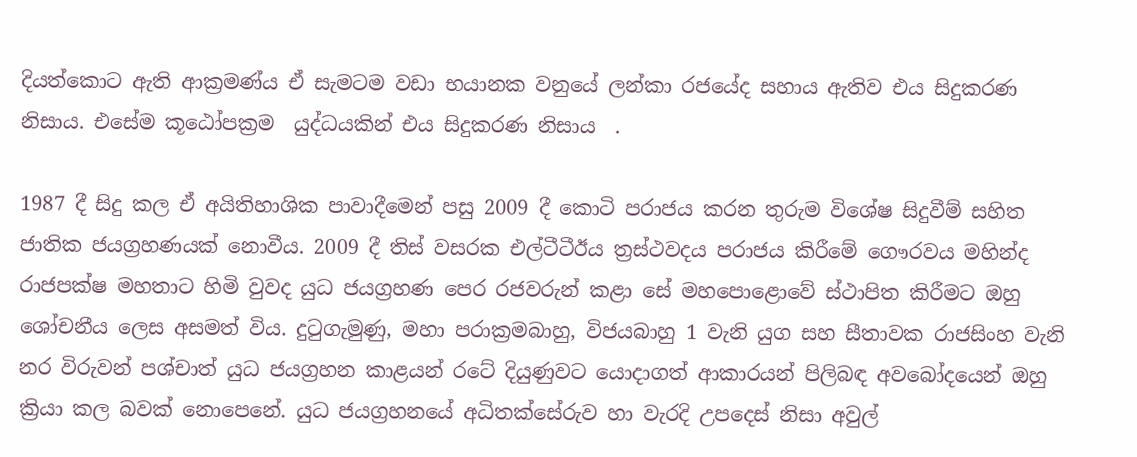දියත්කොට ඇති ආක්‍රමණ්ය ඒ සැමටම වඩා භයානක වනුයේ ලන්කා රජයේද සහාය ඇතිව එය සිදුකරණ නිසාය. එසේම කූඨෝපක්‍රම  යුද්ධයකින් එය සිදුකරණ නිසාය  .

1987 දී සිදු කල ඒ අයිතිහාශික පාවාදීමෙන් පසු 2009 දී කොටි පරාජය කරන තුරුම විශේෂ සිදුවීම් සහිත ජාතික ජයග්‍රහණයක් නොවීය. 2009 දී තිස් වසරක එල්ටීටීඊය ත්‍රස්ථවදය පරාජය කිරීමේ ගෞරවය මහින්ද රාජපක්ෂ මහතාට හිමි වුවද යුධ ජයග්‍රහණ පෙර රජවරුන් කළා සේ මහපොළොවේ ස්ථාපිත කිරීමට ඔහු ශෝචනීය ලෙස අසමත් විය. දුටුගැමුණු, මහා පරාක්‍රමබාහු, විජයබාහු 1 වැනි යුග සහ සීතාවක රාජසිංහ වැනි නර විරුවන් පශ්චාත් යුධ ජයග්‍රහන කාළයන් රටේ දියුණුවට යොදාගත් ආකාරයන් පිලිබඳ අවබෝදයෙන් ඔහු ක්‍රියා කල බවක් නොපෙනේ. යුධ ජයග්‍රහනයේ අධිතක්සේරුව හා වැරදි උපදෙස් නිසා අවුල්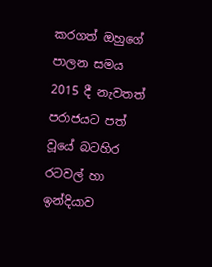කරගත් ඔහුගේ පාලන සමය  2015 දී නැවතත් පරාජයට පත් වූයේ බටහිර රටවල් හා ඉන්දියාව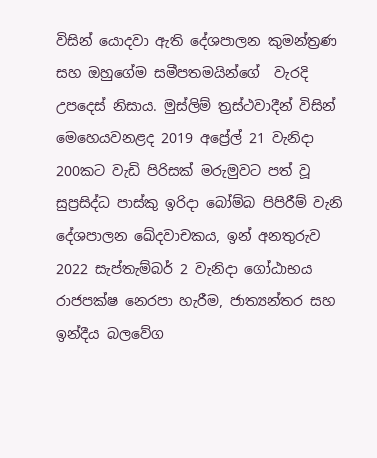විසින් යොදවා ඇති දේශපාලන කුමන්ත්‍රණ සහ ඔහුගේම සමීපතමයින්ගේ  වැරදි උපදෙස් නිසාය. මුස්ලිම් ත්‍රස්ථවාදීන් විසින් මෙහෙයවනළද 2019 අප්‍රේල් 21 වැනිදා 200කට වැඩි පිරිසක් මරුමුවට පත් වූ සුප්‍රසිද්ධ පාස්කු ඉරිදා බෝම්බ පිපිරීම් වැනි දේශපාලන ඛේදවාචකය, ඉන් අනතුරුව 2022 සැප්තැම්බර් 2 වැනිදා ගෝඨාභය රාජපක්ෂ නෙරපා හැරීම, ජාත්‍යන්තර සහ ඉන්දීය බලවේග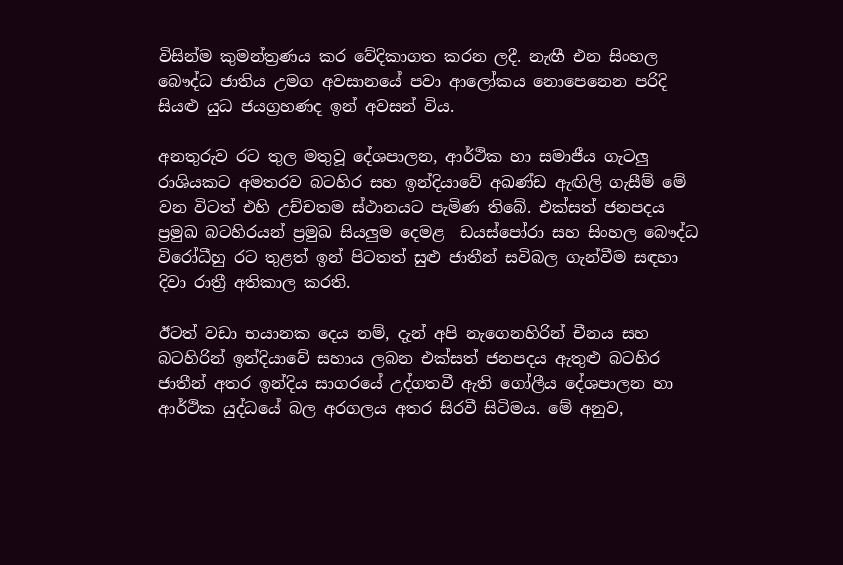විසින්ම කුමන්ත්‍රණය කර වේදිකාගත කරන ලදී. නැඟී එන සිංහල බෞද්ධ ජාතිය උමග අවසානයේ පවා ආලෝකය නොපෙනෙන පරිදි සියළු යුධ ජයග්‍රහණද ඉන් අවසන් විය.

අනතුරුව රට තුල මතුවූ දේශපාලන, ආර්ථික හා සමාජීය ගැටලු රාශියකට අමතරව බටහිර සහ ඉන්දියාවේ අඛණ්ඩ ඇඟිලි ගැසීම් මේ වන විටත් එහි උච්චතම ස්ථානයට පැමිණ තිබේ. එක්සත් ජනපදය ප්‍රමුඛ බටහිරයන් ප්‍රමුඛ සියලුම දෙමළ  ඩයස්පෝරා සහ සිංහල බෞද්ධ විරෝධීහු රට තුළත් ඉන් පිටතත් සුළු ජාතීන් සවිබල ගැන්වීම සඳහා දිවා රාත්‍රී අතිකාල කරති.

ඊටත් වඩා භයානක දෙය නම්, දැන් අපි නැගෙනහිරින් චීනය සහ බටහිරින් ඉන්දියාවේ සහාය ලබන එක්සත් ජනපදය ඇතුළු බටහිර ජාතීන් අතර ඉන්දිය සාගරයේ උද්ගතවී ඇති ගෝලීය දේශපාලන හා ආර්ථික යුද්ධයේ බල අරගලය අතර සිරවී සිටිමය. මේ අනුව,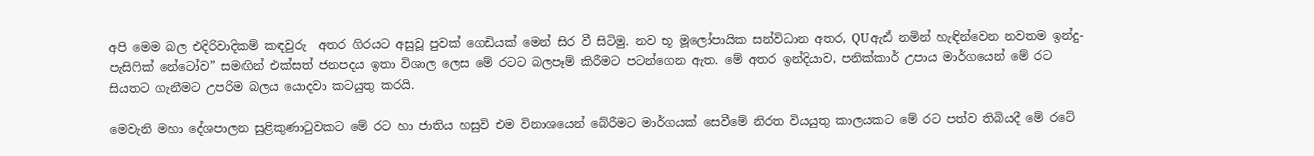අපි මෙම බල එදිරිවාදිකම් කඳවුරු  අතර ගිරයට අසුවූ පුවක් ගෙඩියක් මෙන් සිර වී සිටිමු. නව භූ මූලෝපායික සන්විධාන අතර, QUඇඪ් නමින් හැඳින්වෙන නවතම ඉන්දු-පැසිෆික් නේටෝව” සමඟින් එක්සත් ජනපදය ඉතා විශාල ලෙස මේ රටට බලපෑම් කිරීමට පටන්ගෙන ඇත. මේ අතර ඉන්දියාව, පනික්කාර් උපාය මාර්ගයෙන් මේ රට සියතට ගැනීමට උපරිම බලය යොදවා කටයුතු කරයි.

මෙවැනි මහා දේශපාලන සුළිකුණාටුවකට මේ රට හා ජාතිය හසුවි එම විනාශයෙන් බේරීමට මාර්ගයක් සෙවීමේ නිරත වියයුතු කාලයකට මේ රට පත්ව තිබියදී මේ රටේ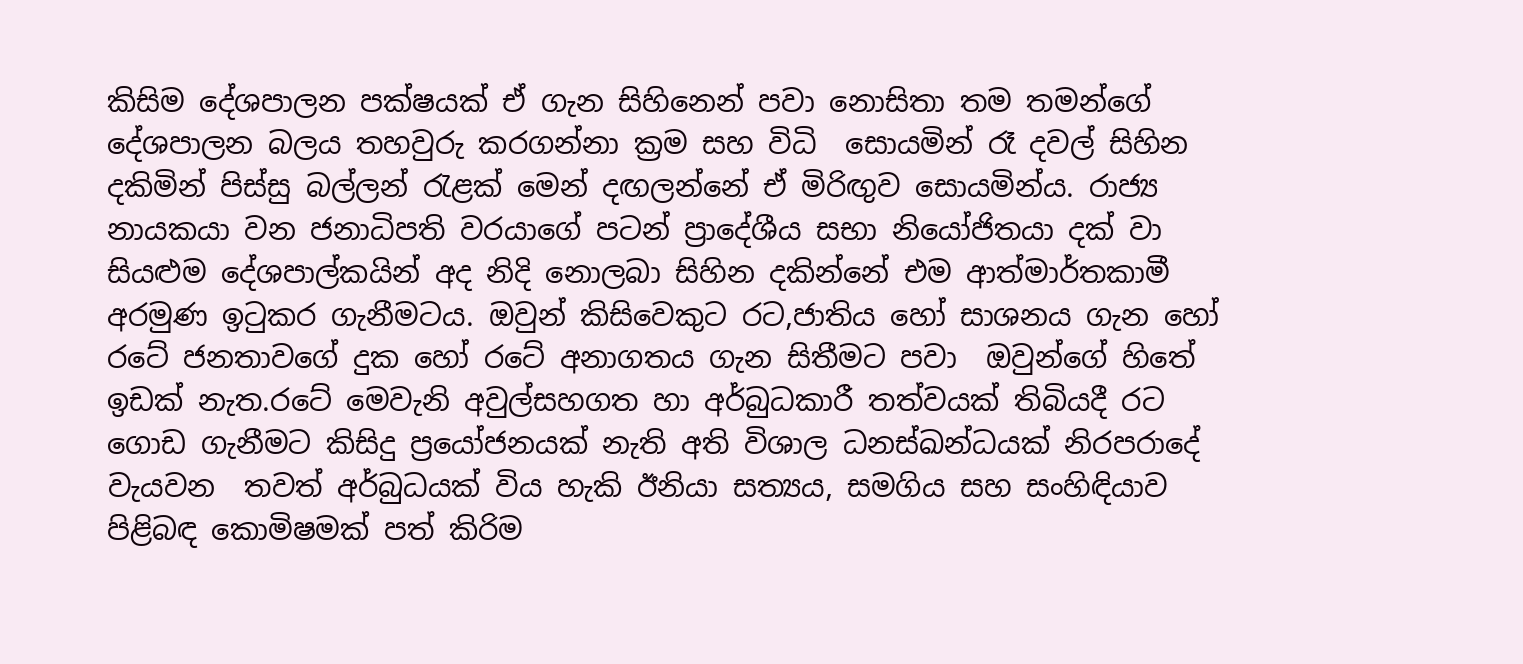කිසිම දේශපාලන පක්ෂයක් ඒ ගැන සිහිනෙන් පවා නොසිතා තම තමන්ගේ දේශපාලන බලය තහවුරු කරගන්නා ක්‍රම සහ විධි  සොයමින් රෑ දවල් සිහින දකිමින් පිස්සු බල්ලන් රැළක් මෙන් දඟලන්නේ ඒ මිරිඟුව සොයමින්ය. රාජ්‍ය නායකයා වන ජනාධිපති වරයාගේ පටන් ප්‍රාදේශීය සභා නියෝජිතයා දක් වා සියළුම දේශපාල්කයින් අද නිදි නොලබා සිහින දකින්නේ එම ආත්මාර්තකාමී අරමුණ ඉටුකර ගැනීමටය. ඔවුන් කිසිවෙකුට රට,ජාතිය හෝ සාශනය ගැන හෝ රටේ ජනතාවගේ දුක හෝ රටේ අනාගතය ගැන සිතීමට පවා  ඔවුන්ගේ හිතේ ඉඩක් නැත.රටේ මෙවැනි අවුල්සහගත හා අර්බුධකාරී තත්වයක් තිබියදී රට ගොඩ ගැනීමට කිසිදු ප්‍රයෝජනයක් නැති අති විශාල ධනස්ඛන්ධයක් නිරපරාදේ වැයවන  තවත් අර්බුධයක් විය හැකි ඊනියා සත්‍යය, සමගිය සහ සංහිඳියාව පිළිබඳ කොමිෂමක් පත් කිරිම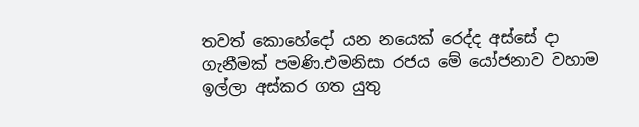තවත් කොහේදෝ යන නයෙක් රෙද්ද අස්සේ දා ගැනීමක් පමණි.එමනිසා රජය මේ යෝජනාව වහාම ඉල්ලා අස්කර ගත යුතු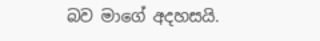බව මාගේ අදහසයි.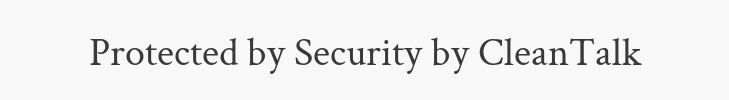Protected by Security by CleanTalk